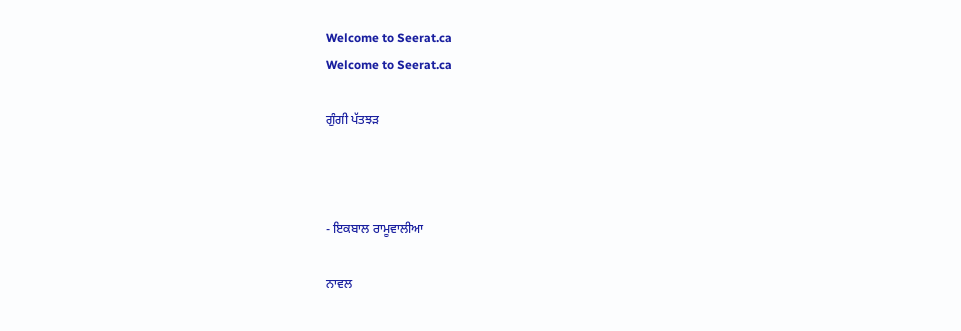Welcome to Seerat.ca
Welcome to Seerat.ca

ਗੁੰਗੀ ਪੱਤਝੜ



- ਇਕਬਾਲ ਰਾਮੂਵਾਲੀਆ

ਨਾਵਲ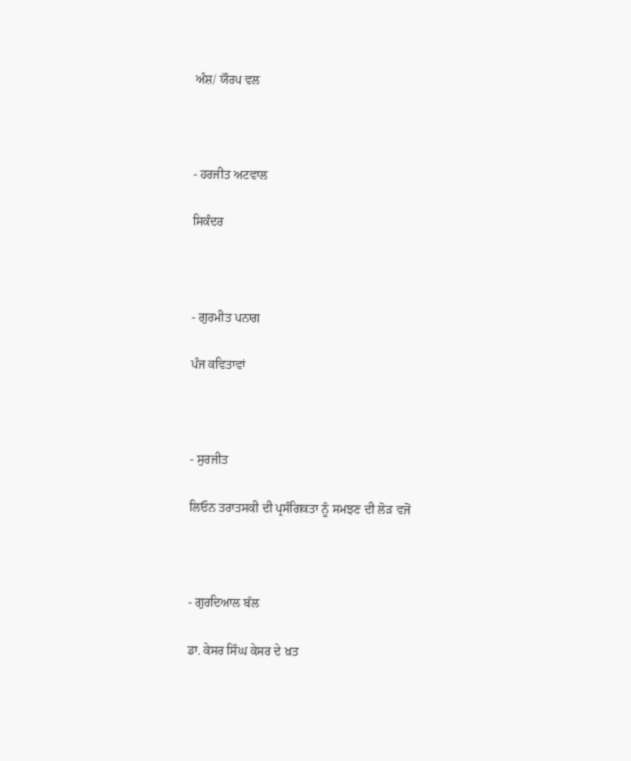ਅੰਸ਼/ ਯੌਰਪ ਵਲ



- ਹਰਜੀਤ ਅਟਵਾਲ

ਸਿਕੰਦਰ



- ਗੁਰਮੀਤ ਪਨਾਗ

ਪੰਜ ਕਵਿਤਾਵਾਂ



- ਸੁਰਜੀਤ

ਲਿਓਨ ਤਰਾਤਸਕੀ ਦੀ ਪ੍ਰਸੰਗਿਕਤਾ ਨੂੰ ਸਮਝਣ ਦੀ ਲੋੜ ਵਜੋਂ



- ਗੁਰਦਿਆਲ ਬੱਲ

ਡਾ. ਕੇਸਰ ਸਿੰਘ ਕੇਸਰ ਦੇ ਖ਼ਤ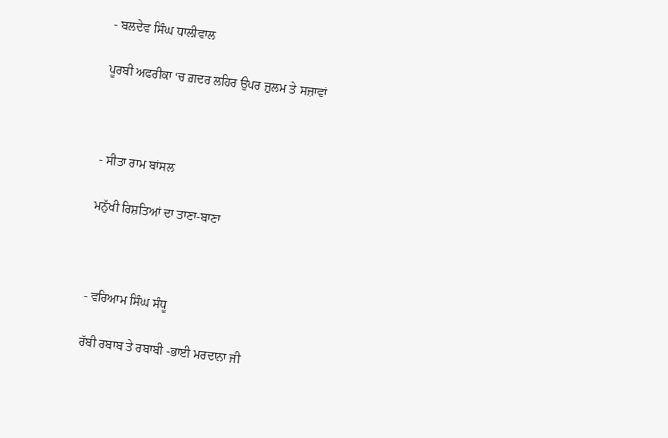- ਬਲਦੇਵ ਸਿੰਘ ਧਾਲੀਵਾਲ

ਪੂਰਬੀ ਅਫਰੀਕਾ ‘ਚ ਗ਼ਦਰ ਲਹਿਰ ਉਪਰ ਜ਼ੁਲਮ ਤੇ ਸਜ਼ਾਵਾਂ



- ਸੀਤਾ ਰਾਮ ਬਾਂਸਲ

ਮਨੁੱਖੀ ਰਿਸ਼ਤਿਆਂ ਦਾ ਤਾਣਾ-ਬਾਣਾ



- ਵਰਿਆਮ ਸਿੰਘ ਸੰਧੂ

ਰੱਬੀ ਰਬਾਬ ਤੇ ਰਬਾਬੀ -ਭਾਈ ਮਰਦਾਨਾ ਜੀ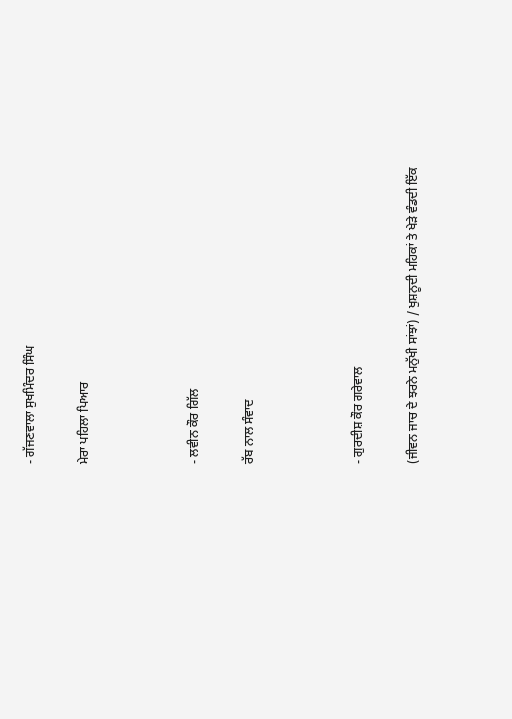- ਗੱਜਣਵਾਲਾ ਸੁਖਮਿੰਦਰ ਸਿੰਘ

ਮੇਰਾ ਪਹਿਲਾ ਪਿਆਰ



- ਲਵੀਨ ਕੌਰ ਗਿੱਲ

ਰੱਬ ਨਾਲ ਸੰਵਾਦ



- ਗੁਰਦੀਸ਼ ਕੌਰ ਗਰੇਵਾਲ

(ਜੀਵਨ ਜਾਚ ਦੇ ਝਰਨੇ ਮਨੁੱਖੀ ਸਾਂਝਾਂ) / ਖੁਸ਼ਨੂਦੀ ਮਹਿਕਾਂ ਤੇ ਖੇੜੇ ਵੰਡਦੀ ਇੱਕ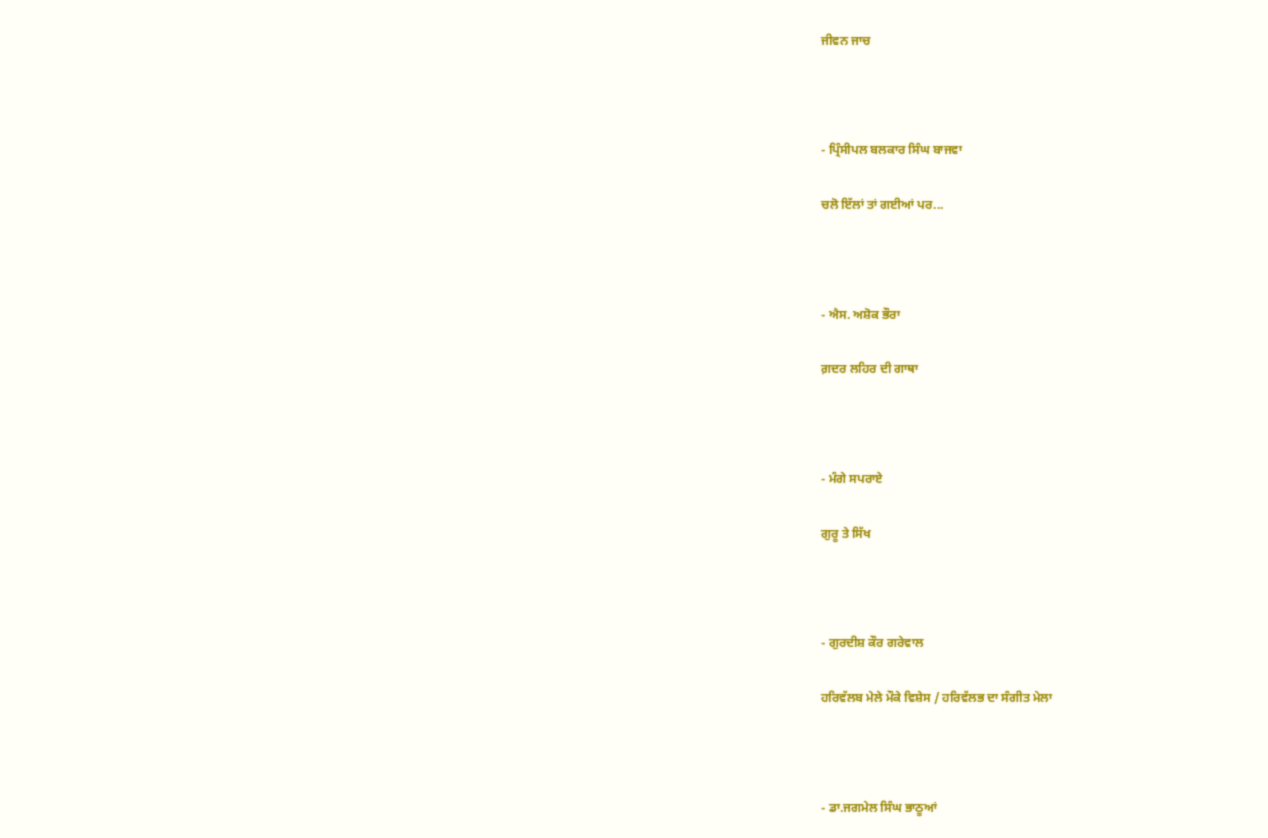ਜੀਵਨ ਜਾਚ



- ਪ੍ਰਿੰਸੀਪਲ ਬਲਕਾਰ ਸਿੰਘ ਬਾਜਵਾ

ਚਲੋ ਇੱਲਾਂ ਤਾਂ ਗਈਆਂ ਪਰ...



- ਐਸ. ਅਸ਼ੋਕ ਭੌਰਾ

ਗ਼ਦਰ ਲਹਿਰ ਦੀ ਗਾਥਾ



- ਮੰਗੇ ਸਪਰਾਏ

ਗੁਰੂ ਤੇ ਸਿੱਖ



- ਗੁਰਦੀਸ਼ ਕੌਰ ਗਰੇਵਾਲ

ਹਰਿਵੱਲਬ ਮੇਲੇ ਮੌਕੇ ਵਿਸ਼ੇਸ / ਹਰਿਵੱਲਭ ਦਾ ਸੰਗੀਤ ਮੇਲਾ



- ਡਾ.ਜਗਮੇਲ ਸਿੰਘ ਭਾਠੂਆਂ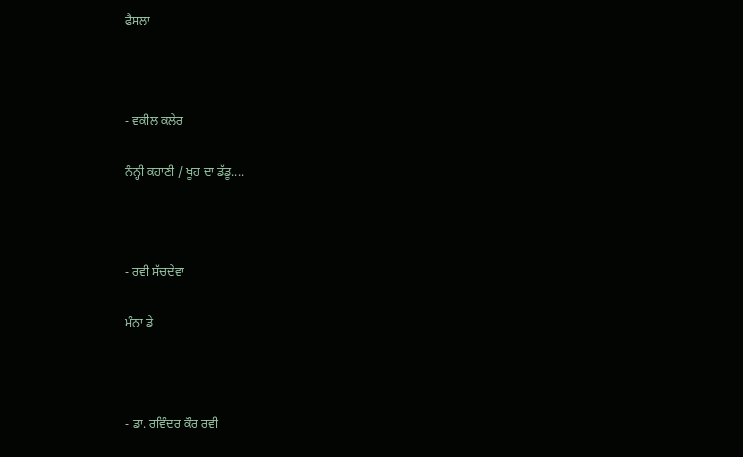ਫੈਸਲਾ



- ਵਕੀਲ ਕਲੇਰ

ਨੰਨ੍ਹੀ ਕਹਾਣੀ / ਖੂਹ ਦਾ ਡੱਡੂ....



- ਰਵੀ ਸੱਚਦੇਵਾ

ਮੰਨਾ ਡੇ



- ਡਾ. ਰਵਿੰਦਰ ਕੌਰ ਰਵੀ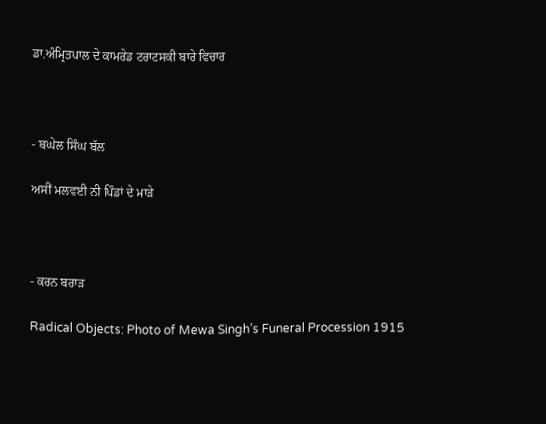ਡਾ.ਅੰਮ੍ਰਿਤਪਾਲ ਦੇ ਕਾਮਰੇਡ ਟਰਾਟਸਕੀ ਬਾਰੇ ਵਿਚਾਰ



- ਬਘੇਲ ਸਿੰਘ ਬੱਲ

ਅਸੀਂ ਮਲਵਈ ਨੀ ਪਿੰਡਾਂ ਦੇ ਮਾੜੇ



- ਕਰਨ ਬਰਾੜ

Radical Objects: Photo of Mewa Singh’s Funeral Procession 1915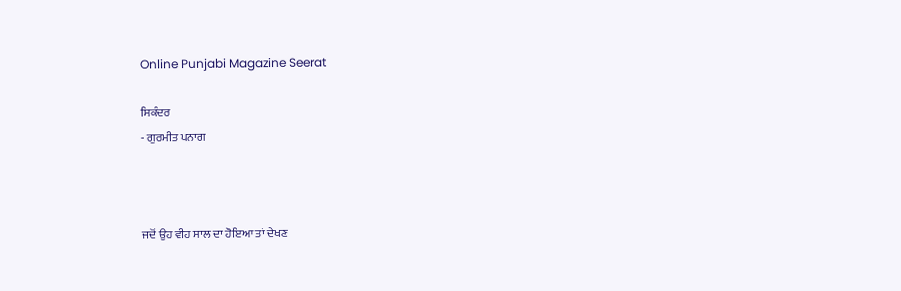Online Punjabi Magazine Seerat

ਸਿਕੰਦਰ
- ਗੁਰਮੀਤ ਪਨਾਗ



ਜਦੋਂ ਉਹ ਵੀਹ ਸਾਲ ਦਾ ਹੋਇਆ ਤਾਂ ਦੇਖਣ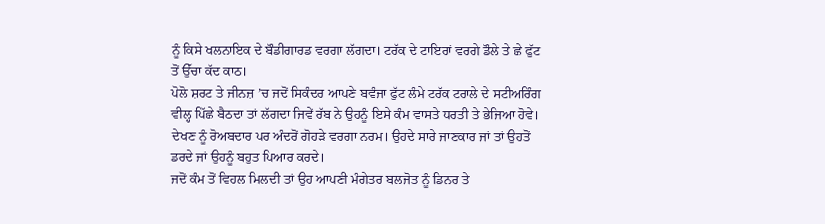ਨੂੰ ਕਿਸੇ ਖਲਨਾਇਕ ਦੇ ਬੌਡੀਗਾਰਡ ਵਰਗਾ ਲੱਗਦਾ। ਟਰੱਕ ਦੇ ਟਾਇਰਾਂ ਵਰਗੇ ਡੌਲੇ ਤੇ ਛੇ ਫੁੱਟ ਤੋਂ ਉੱਚਾ ਕੱਦ ਕਾਠ।
ਪੋਲੋ ਸ਼ਰਟ ਤੇ ਜੀਨਜ਼ ’ਚ ਜਦੋਂ ਸਿਕੰਦਰ ਆਪਣੇ ਬਵੰਜਾ ਫੁੱਟ ਲੰਮੇ ਟਰੱਕ ਟਰਾਲੇ ਦੇ ਸਟੀਅਰਿੰਗ ਵੀਲ੍ਹ ਪਿੱਛੇ ਬੈਠਦਾ ਤਾਂ ਲੱਗਦਾ ਜਿਵੇਂ ਰੱਬ ਨੇ ਉਹਨੂੰ ਇਸੇ ਕੰਮ ਵਾਸਤੇ ਧਰਤੀ ਤੇ ਭੇਜਿਆ ਹੋਵੇ। ਦੇਖਣ ਨੂੰ ਰੋਅਬਦਾਰ ਪਰ ਅੰਦਰੋਂ ਗੋਹੜੇ ਵਰਗਾ ਨਰਮ। ਉਹਦੇ ਸਾਰੇ ਜਾਣਕਾਰ ਜਾਂ ਤਾਂ ਉਹਤੋਂ ਡਰਦੇ ਜਾਂ ਉਹਨੂੰ ਬਹੁਤ ਪਿਆਰ ਕਰਦੇ।
ਜਦੋਂ ਕੰਮ ਤੋਂ ਵਿਹਲ ਮਿਲਦੀ ਤਾਂ ਉਹ ਆਪਣੀ ਮੰਗੇਤਰ ਬਲਜੋਤ ਨੂੰ ਡਿਨਰ ਤੇ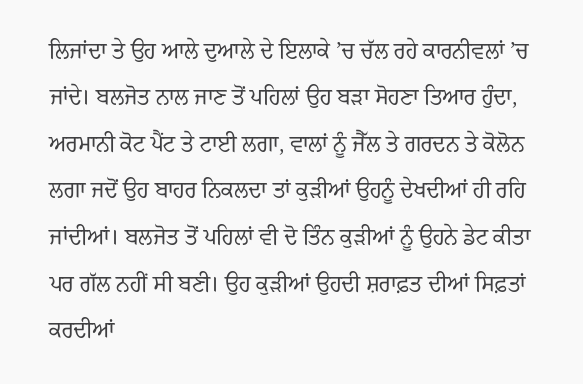ਲਿਜਾਂਦਾ ਤੇ ਉਹ ਆਲੇ ਦੁਆਲੇ ਦੇ ਇਲਾਕੇ ’ਚ ਚੱਲ ਰਹੇ ਕਾਰਨੀਵਲਾਂ ’ਚ ਜਾਂਦੇ। ਬਲਜੋਤ ਨਾਲ ਜਾਣ ਤੋਂ ਪਹਿਲਾਂ ਉਹ ਬੜਾ ਸੋਹਣਾ ਤਿਆਰ ਹੁੰਦਾ, ਅਰਮਾਨੀ ਕੋਟ ਪੈਂਟ ਤੇ ਟਾਈ ਲਗਾ, ਵਾਲਾਂ ਨੂੰ ਜੈੱਲ ਤੇ ਗਰਦਨ ਤੇ ਕੋਲੋਨ ਲਗਾ ਜਦੋਂ ਉਹ ਬਾਹਰ ਨਿਕਲਦਾ ਤਾਂ ਕੁੜੀਆਂ ਉਹਨੂੰ ਦੇਖਦੀਆਂ ਹੀ ਰਹਿ ਜਾਂਦੀਆਂ। ਬਲਜੋਤ ਤੋਂ ਪਹਿਲਾਂ ਵੀ ਦੋ ਤਿੰਨ ਕੁੜੀਆਂ ਨੂੰ ਉਹਨੇ ਡੇਟ ਕੀਤਾ ਪਰ ਗੱਲ ਨਹੀਂ ਸੀ ਬਣੀ। ਉਹ ਕੁੜੀਆਂ ਉਹਦੀ ਸ਼ਰਾਫ਼ਤ ਦੀਆਂ ਸਿਫ਼ਤਾਂ ਕਰਦੀਆਂ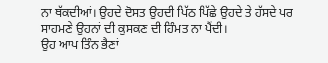ਨਾ ਥੱਕਦੀਆਂ। ਉਹਦੇ ਦੋਸਤ ਉਹਦੀ ਪਿੱਠ ਪਿੱਛੇ ਉਹਦੇ ਤੇ ਹੱਸਦੇ ਪਰ ਸਾਹਮਣੇ ਉਹਨਾਂ ਦੀ ਕੁਸਕਣ ਦੀ ਹਿੰਮਤ ਨਾ ਪੈਂਦੀ।
ਉਹ ਆਪ ਤਿੰਨ ਭੈਣਾਂ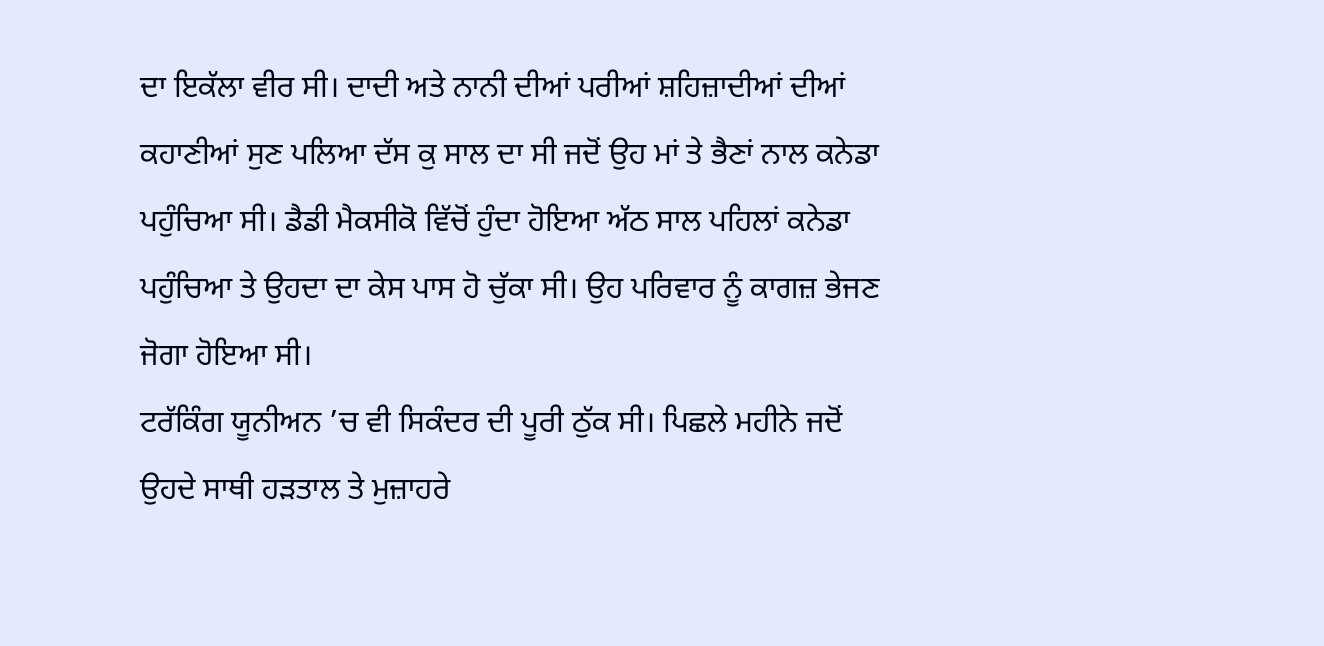ਦਾ ਇਕੱਲਾ ਵੀਰ ਸੀ। ਦਾਦੀ ਅਤੇ ਨਾਨੀ ਦੀਆਂ ਪਰੀਆਂ ਸ਼ਹਿਜ਼ਾਦੀਆਂ ਦੀਆਂ ਕਹਾਣੀਆਂ ਸੁਣ ਪਲਿਆ ਦੱਸ ਕੁ ਸਾਲ ਦਾ ਸੀ ਜਦੋਂ ਉਹ ਮਾਂ ਤੇ ਭੈਣਾਂ ਨਾਲ ਕਨੇਡਾ ਪਹੁੰਚਿਆ ਸੀ। ਡੈਡੀ ਮੈਕਸੀਕੋ ਵਿੱਚੋਂ ਹੁੰਦਾ ਹੋਇਆ ਅੱਠ ਸਾਲ ਪਹਿਲਾਂ ਕਨੇਡਾ ਪਹੁੰਚਿਆ ਤੇ ਉਹਦਾ ਦਾ ਕੇਸ ਪਾਸ ਹੋ ਚੁੱਕਾ ਸੀ। ਉਹ ਪਰਿਵਾਰ ਨੂੰ ਕਾਗਜ਼ ਭੇਜਣ ਜੋਗਾ ਹੋਇਆ ਸੀ।
ਟਰੱਕਿੰਗ ਯੂਨੀਅਨ ’ਚ ਵੀ ਸਿਕੰਦਰ ਦੀ ਪੂਰੀ ਠੁੱਕ ਸੀ। ਪਿਛਲੇ ਮਹੀਨੇ ਜਦੋਂ ਉਹਦੇ ਸਾਥੀ ਹੜਤਾਲ ਤੇ ਮੁਜ਼ਾਹਰੇ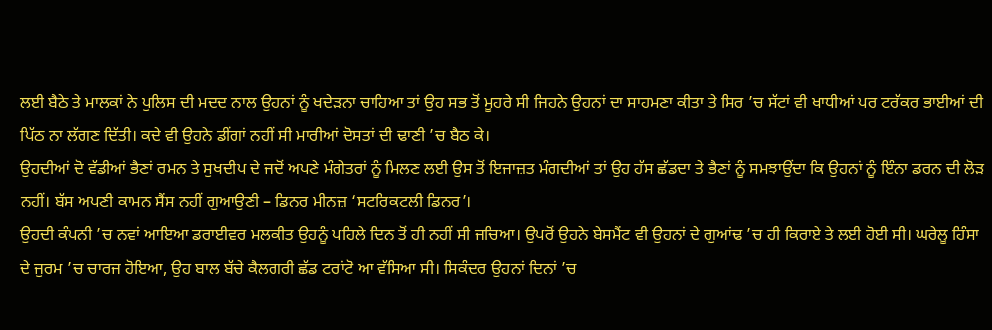ਲਈ ਬੈਠੇ ਤੇ ਮਾਲਕਾਂ ਨੇ ਪੁਲਿਸ ਦੀ ਮਦਦ ਨਾਲ ਉਹਨਾਂ ਨੂੰ ਖਦੇੜਨਾ ਚਾਹਿਆ ਤਾਂ ਉਹ ਸਭ ਤੋਂ ਮੂਹਰੇ ਸੀ ਜਿਹਨੇ ਉਹਨਾਂ ਦਾ ਸਾਹਮਣਾ ਕੀਤਾ ਤੇ ਸਿਰ ’ਚ ਸੱਟਾਂ ਵੀ ਖਾਧੀਆਂ ਪਰ ਟਰੱਕਰ ਭਾਈਆਂ ਦੀ ਪਿੱਠ ਨਾ ਲੱਗਣ ਦਿੱਤੀ। ਕਦੇ ਵੀ ਉਹਨੇ ਡੀਂਗਾਂ ਨਹੀਂ ਸੀ ਮਾਰੀਆਂ ਦੋਸਤਾਂ ਦੀ ਢਾਣੀ ’ਚ ਬੈਠ ਕੇ।
ਉਹਦੀਆਂ ਦੋ ਵੱਡੀਆਂ ਭੈਣਾਂ ਰਮਨ ਤੇ ਸੁਖਦੀਪ ਦੇ ਜਦੋਂ ਅਪਣੇ ਮੰਗੇਤਰਾਂ ਨੂੰ ਮਿਲਣ ਲਈ ਉਸ ਤੋਂ ਇਜਾਜ਼ਤ ਮੰਗਦੀਆਂ ਤਾਂ ਉਹ ਹੱਸ ਛੱਡਦਾ ਤੇ ਭੈਣਾਂ ਨੂੰ ਸਮਝਾਉਂਦਾ ਕਿ ਉਹਨਾਂ ਨੂੰ ਇੰਨਾ ਡਰਨ ਦੀ ਲੋੜ ਨਹੀਂ। ਬੱਸ ਅਪਣੀ ਕਾਮਨ ਸੈਂਸ ਨਹੀਂ ਗੁਆਉਣੀ – ਡਿਨਰ ਮੀਨਜ਼ ‘ਸਟਰਿਕਟਲੀ ਡਿਨਰ’।
ਉਹਦੀ ਕੰਪਨੀ ’ਚ ਨਵਾਂ ਆਇਆ ਡਰਾਈਵਰ ਮਲਕੀਤ ਉਹਨੂੰ ਪਹਿਲੇ ਦਿਨ ਤੋਂ ਹੀ ਨਹੀਂ ਸੀ ਜਚਿਆ। ਉਪਰੋਂ ਉਹਨੇ ਬੇਸਮੈਂਟ ਵੀ ਉਹਨਾਂ ਦੇ ਗੁਆਂਢ ’ਚ ਹੀ ਕਿਰਾਏ ਤੇ ਲਈ ਹੋਈ ਸੀ। ਘਰੇਲੂ ਹਿੰਸਾ ਦੇ ਜੁਰਮ ’ਚ ਚਾਰਜ ਹੋਇਆ, ਉਹ ਬਾਲ ਬੱਚੇ ਕੈਲਗਰੀ ਛੱਡ ਟਰਾਂਟੋ ਆ ਵੱਸਿਆ ਸੀ। ਸਿਕੰਦਰ ਉਹਨਾਂ ਦਿਨਾਂ ’ਚ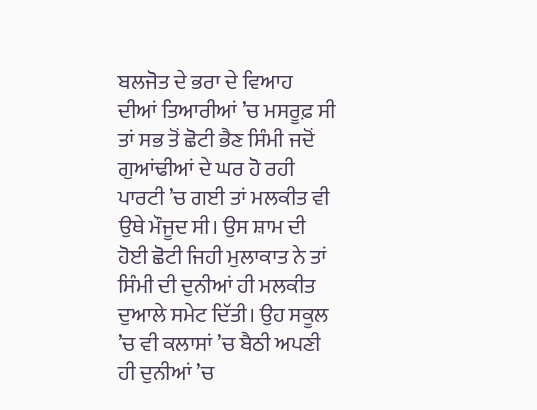ਬਲਜੋਤ ਦੇ ਭਰਾ ਦੇ ਵਿਆਹ ਦੀਆਂ ਤਿਆਰੀਆਂ ’ਚ ਮਸਰੂਫ਼ ਸੀ ਤਾਂ ਸਭ ਤੋਂ ਛੋਟੀ ਭੈਣ ਸਿੰਮੀ ਜਦੋਂ ਗੁਆਂਢੀਆਂ ਦੇ ਘਰ ਹੋ ਰਹੀ ਪਾਰਟੀ ’ਚ ਗਈ ਤਾਂ ਮਲਕੀਤ ਵੀ ਉਥੇ ਮੌਜੂਦ ਸੀ। ਉਸ ਸ਼ਾਮ ਦੀ ਹੋਈ ਛੋਟੀ ਜਿਹੀ ਮੁਲਾਕਾਤ ਨੇ ਤਾਂ ਸਿੰਮੀ ਦੀ ਦੁਨੀਆਂ ਹੀ ਮਲਕੀਤ ਦੁਆਲੇ ਸਮੇਟ ਦਿੱਤੀ। ਉਹ ਸਕੂਲ ’ਚ ਵੀ ਕਲਾਸਾਂ ’ਚ ਬੈਠੀ ਅਪਣੀ ਹੀ ਦੁਨੀਆਂ ’ਚ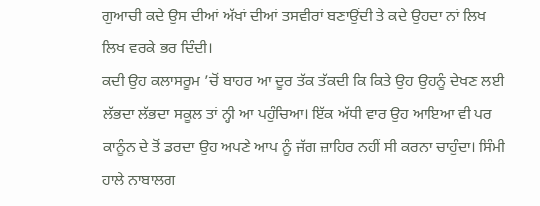ਗੁਆਚੀ ਕਦੇ ਉਸ ਦੀਆਂ ਅੱਖਾਂ ਦੀਆਂ ਤਸਵੀਰਾਂ ਬਣਾਉਂਦੀ ਤੇ ਕਦੇ ਉਹਦਾ ਨਾਂ ਲਿਖ ਲਿਖ ਵਰਕੇ ਭਰ ਦਿੰਦੀ।
ਕਦੀ ਉਹ ਕਲਾਸਰੂਮ ’ਚੋਂ ਬਾਹਰ ਆ ਦੂਰ ਤੱਕ ਤੱਕਦੀ ਕਿ ਕਿਤੇ ਉਹ ਉਹਨੂੰ ਦੇਖਣ ਲਈ ਲੱਭਦਾ ਲੱਭਦਾ ਸਕੂਲ ਤਾਂ ਨ੍ਹੀ ਆ ਪਹੁੰਚਿਆ। ਇੱਕ ਅੱਧੀ ਵਾਰ ਉਹ ਆਇਆ ਵੀ ਪਰ ਕਾਨੂੰਨ ਦੇ ਤੋਂ ਡਰਦਾ ਉਹ ਅਪਣੇ ਆਪ ਨੂੰ ਜੱਗ ਜ਼ਾਹਿਰ ਨਹੀਂ ਸੀ ਕਰਨਾ ਚਾਹੁੰਦਾ। ਸਿੰਮੀ ਹਾਲੇ ਨਾਬਾਲਗ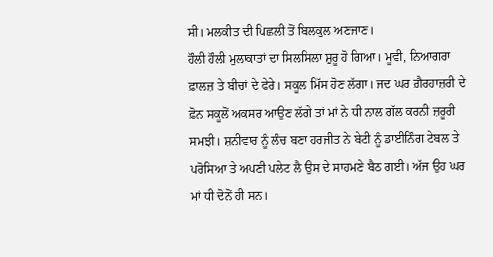ਸੀ। ਮਲਕੀਤ ਦੀ ਪਿਛਲੀ ਤੋਂ ਬਿਲਕੁਲ ਅਣਜਾਣ।
ਹੌਲੀ ਹੌਲੀ ਮੁਲਾਕਾਤਾਂ ਦਾ ਸਿਲਸਿਲਾ ਸ਼ੁਰੂ ਹੋ ਗਿਆ। ਮੂਵੀ, ਨਿਆਗਰਾ ਫ਼ਾਲਜ਼ ਤੇ ਬੀਚਾਂ ਦੇ ਫੇਰੇ। ਸਕੂਲ ਮਿੱਸ ਹੋਣ ਲੱਗਾ। ਜਦ ਘਰ ਗ਼ੈਰਹਾਜ਼ਰੀ ਦੇ ਫ਼ੋਨ ਸਕੂਲੋਂ ਅਕਸਰ ਆਉਣ ਲੱਗੇ ਤਾਂ ਮਾਂ ਨੇ ਧੀ ਨਾਲ ਗੱਲ ਕਰਨੀ ਜ਼ਰੂਰੀ ਸਮਝੀ। ਸ਼ਨੀਵਾਰ ਨੂੰ ਲੰਚ ਬਣਾ ਹਰਜੀਤ ਨੇ ਬੇਟੀ ਨੂੰ ਡਾਈਨਿੰਗ ਟੇਬਲ ਤੇ ਪਰੋਸਿਆ ਤੇ ਅਪਣੀ ਪਲੇਟ ਲੈ ਉਸ ਦੇ ਸਾਹਮਣੇ ਬੈਠ ਗਈ। ਅੱਜ ਉਹ ਘਰ ਮਾਂ ਧੀ ਦੋਨੋਂ ਹੀ ਸਨ।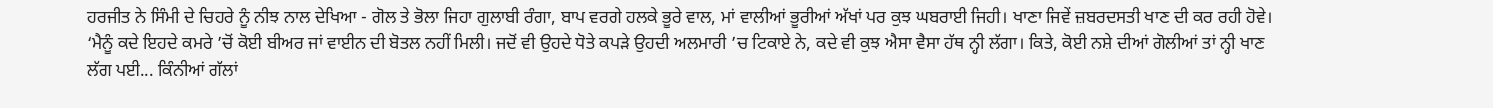ਹਰਜੀਤ ਨੇ ਸਿੰਮੀ ਦੇ ਚਿਹਰੇ ਨੂੰ ਨੀਝ ਨਾਲ ਦੇਖਿਆ - ਗੋਲ ਤੇ ਭੋਲਾ ਜਿਹਾ ਗੁਲਾਬੀ ਰੰਗਾ, ਬਾਪ ਵਰਗੇ ਹਲਕੇ ਭੂਰੇ ਵਾਲ, ਮਾਂ ਵਾਲੀਆਂ ਭੂਰੀਆਂ ਅੱਖਾਂ ਪਰ ਕੁਝ ਘਬਰਾਈ ਜਿਹੀ। ਖਾਣਾ ਜਿਵੇਂ ਜ਼ਬਰਦਸਤੀ ਖਾਣ ਦੀ ਕਰ ਰਹੀ ਹੋਵੇ।
‘ਮੈਨੂੰ ਕਦੇ ਇਹਦੇ ਕਮਰੇ ’ਚੋਂ ਕੋਈ ਬੀਅਰ ਜਾਂ ਵਾਈਨ ਦੀ ਬੋਤਲ ਨਹੀਂ ਮਿਲੀ। ਜਦੋਂ ਵੀ ਉਹਦੇ ਧੋਤੇ ਕਪੜੇ ਉਹਦੀ ਅਲਮਾਰੀ ’ਚ ਟਿਕਾਏ ਨੇ, ਕਦੇ ਵੀ ਕੁਝ ਐਸਾ ਵੈਸਾ ਹੱਥ ਨ੍ਹੀ ਲੱਗਾ। ਕਿਤੇ, ਕੋਈ ਨਸ਼ੇ ਦੀਆਂ ਗੋਲੀਆਂ ਤਾਂ ਨ੍ਹੀ ਖਾਣ ਲੱਗ ਪਈ... ਕਿੰਨੀਆਂ ਗੱਲਾਂ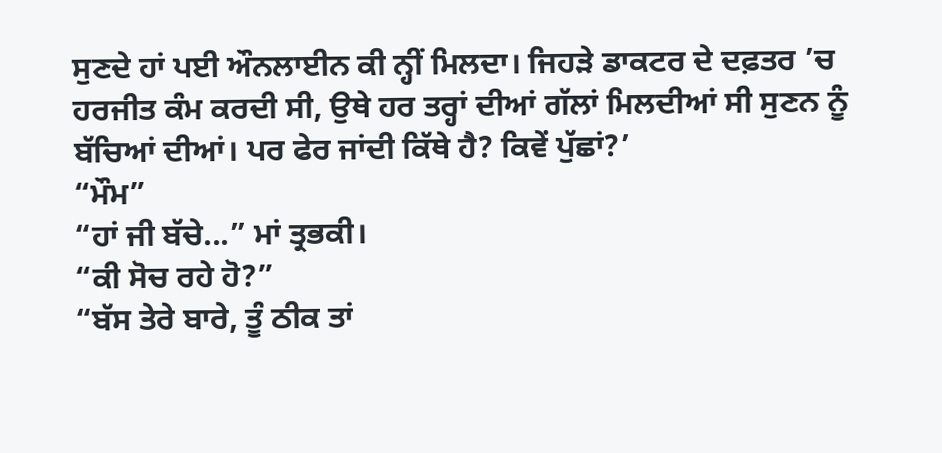ਸੁਣਦੇ ਹਾਂ ਪਈ ਔਨਲਾਈਨ ਕੀ ਨ੍ਹੀਂ ਮਿਲਦਾ। ਜਿਹੜੇ ਡਾਕਟਰ ਦੇ ਦਫ਼ਤਰ ’ਚ ਹਰਜੀਤ ਕੰਮ ਕਰਦੀ ਸੀ, ਉਥੇ ਹਰ ਤਰ੍ਹਾਂ ਦੀਆਂ ਗੱਲਾਂ ਮਿਲਦੀਆਂ ਸੀ ਸੁਣਨ ਨੂੰ ਬੱਚਿਆਂ ਦੀਆਂ। ਪਰ ਫੇਰ ਜਾਂਦੀ ਕਿੱਥੇ ਹੈ? ਕਿਵੇਂ ਪੁੱਛਾਂ?’
“ਮੌਮ”
“ਹਾਂ ਜੀ ਬੱਚੇ...” ਮਾਂ ਤ੍ਰਭਕੀ।
“ਕੀ ਸੋਚ ਰਹੇ ਹੋ?”
“ਬੱਸ ਤੇਰੇ ਬਾਰੇ, ਤੂੰ ਠੀਕ ਤਾਂ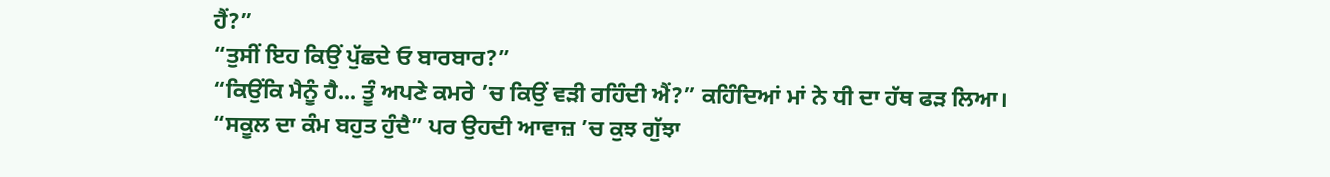ਹੈਂ?”
“ਤੁਸੀਂ ਇਹ ਕਿਉਂ ਪੁੱਛਦੇ ਓ ਬਾਰਬਾਰ?”
“ਕਿਉਂਕਿ ਮੈਨੂੰ ਹੈ... ਤੂੰ ਅਪਣੇ ਕਮਰੇ ’ਚ ਕਿਉਂ ਵੜੀ ਰਹਿੰਦੀ ਐਂ?” ਕਹਿੰਦਿਆਂ ਮਾਂ ਨੇ ਧੀ ਦਾ ਹੱਥ ਫੜ ਲਿਆ।
“ਸਕੂਲ ਦਾ ਕੰਮ ਬਹੁਤ ਹੁੰਦੈ” ਪਰ ਉਹਦੀ ਆਵਾਜ਼ ’ਚ ਕੁਝ ਗੁੱਝਾ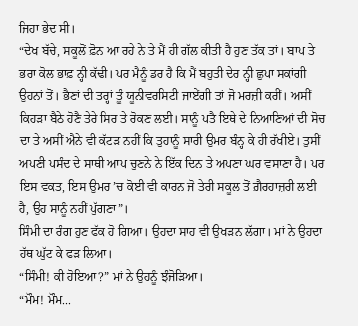ਜਿਹਾ ਭੇਦ ਸੀ।
“ਦੇਖ ਬੱਚੇ, ਸਕੂਲੋਂ ਫ਼ੋਨ ਆ ਰਹੇ ਨੇ ਤੇ ਮੈਂ ਹੀ ਗੱਲ ਕੀਤੀ ਹੈ ਹੁਣ ਤੱਕ ਤਾਂ। ਬਾਪ ਤੇ ਭਰਾ ਕੋਲ ਭਾਫ਼ ਨ੍ਹੀ ਕੱਢੀ। ਪਰ ਮੈਨੂੰ ਡਰ ਹੈ ਕਿ ਮੈਂ ਬਹੁਤੀ ਦੇਰ ਨ੍ਹੀ ਛੁਪਾ ਸਕਾਂਗੀ ਉਹਨਾਂ ਤੋਂ। ਭੈਣਾਂ ਦੀ ਤਰ੍ਹਾਂ ਤੂੰ ਯੂਨੀਵਰਸਿਟੀ ਜਾਏਂਗੀ ਤਾਂ ਜੋ ਮਰਜ਼ੀ ਕਰੀਂ। ਅਸੀਂ ਕਿਹੜਾ ਬੈਠੇ ਹੋਣੈ ਤੇਰੇ ਸਿਰ ਤੇ ਰੋਕਣ ਲਈ। ਸਾਨੂੰ ਪਤੈ ਇਥੇ ਦੇ ਨਿਆਣਿਆਂ ਦੀ ਸੋਚ ਦਾ ਤੇ ਅਸੀਂ ਐਨੇ ਵੀ ਕੱਟੜ ਨਹੀਂ ਕਿ ਤੁਹਾਨੂੰ ਸਾਰੀ ਉਮਰ ਬੰਨ੍ਹ ਕੇ ਹੀ ਰੱਖੀਏ। ਤੁਸੀਂ ਅਪਣੀ ਪਸੰਦ ਦੇ ਸਾਥੀ ਆਪ ਚੁਣਨੇ ਨੇ ਇੱਕ ਦਿਨ ਤੇ ਅਪਣਾ ਘਰ ਵਸਾਣਾ ਹੈ। ਪਰ ਇਸ ਵਕਤ, ਇਸ ਉਮਰ ’ਚ ਕੋਈ ਵੀ ਕਾਰਨ ਜੋ ਤੇਰੀ ਸਕੂਲ ਤੋਂ ਗ਼ੈਰਹਾਜ਼ਰੀ ਲਈ ਹੈ, ਉਹ ਸਾਨੂੰ ਨਹੀਂ ਪੁੱਗਣਾ”।
ਸਿੰਮੀ ਦਾ ਰੰਗ ਹੁਣ ਫੱਕ ਹੋ ਗਿਆ। ਉਹਦਾ ਸਾਹ ਵੀ ਉਖੜਨ ਲੱਗਾ। ਮਾਂ ਨੇ ਉਹਦਾ ਹੱਥ ਘੁੱਟ ਕੇ ਫੜ ਲਿਆ।
“ਸਿੰਮੀ! ਕੀ ਹੋਇਆ?” ਮਾਂ ਨੇ ਉਹਨੂੰ ਝੰਜੋੜਿਆ।
“ਮੌਮ! ਮੌਮ...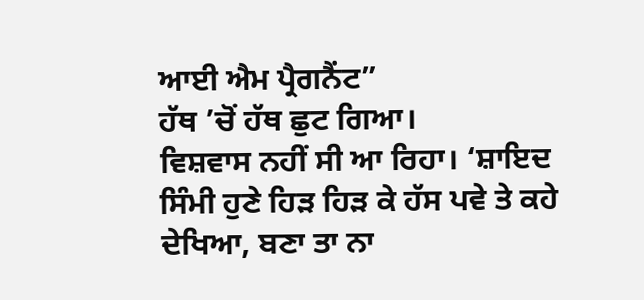ਆਈ ਐਮ ਪ੍ਰੈਗਨੈਂਟ”
ਹੱਥ ’ਚੋਂ ਹੱਥ ਛੁਟ ਗਿਆ।
ਵਿਸ਼ਵਾਸ ਨਹੀਂ ਸੀ ਆ ਰਿਹਾ। ‘ਸ਼ਾਇਦ ਸਿੰਮੀ ਹੁਣੇ ਹਿੜ ਹਿੜ ਕੇ ਹੱਸ ਪਵੇ ਤੇ ਕਹੇ ਦੇਖਿਆ, ਬਣਾ ਤਾ ਨਾ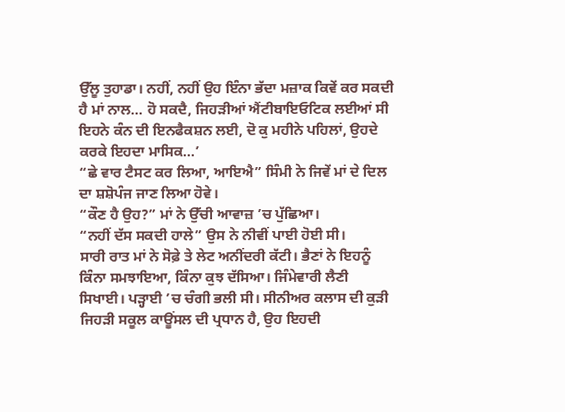ਉੱਲੂ ਤੁਹਾਡਾ। ਨਹੀਂ, ਨਹੀਂ ਉਹ ਇੰਨਾ ਭੱਦਾ ਮਜ਼ਾਕ ਕਿਵੇਂ ਕਰ ਸਕਦੀ ਹੈ ਮਾਂ ਨਾਲ... ਹੋ ਸਕਦੈ, ਜਿਹੜੀਆਂ ਐਂਟੀਬਾਇਓਟਿਕ ਲਈਆਂ ਸੀ ਇਹਨੇ ਕੰਨ ਦੀ ਇਨਫੈਕਸ਼ਨ ਲਈ, ਦੋ ਕੁ ਮਹੀਨੇ ਪਹਿਲਾਂ, ਉਹਦੇ ਕਰਕੇ ਇਹਦਾ ਮਾਸਿਕ...’
“ਛੇ ਵਾਰ ਟੈਸਟ ਕਰ ਲਿਆ, ਆਇਐ” ਸਿੰਮੀ ਨੇ ਜਿਵੇਂ ਮਾਂ ਦੇ ਦਿਲ ਦਾ ਸ਼ਸ਼ੋਪੰਜ ਜਾਣ ਲਿਆ ਹੋਵੇ।
“ਕੌਣ ਹੈ ਉਹ?” ਮਾਂ ਨੇ ਉੱਚੀ ਆਵਾਜ਼ ’ਚ ਪੁੱਛਿਆ।
“ਨਹੀਂ ਦੱਸ ਸਕਦੀ ਹਾਲੇ” ਉਸ ਨੇ ਨੀਵੀਂ ਪਾਈ ਹੋਈ ਸੀ।
ਸਾਰੀ ਰਾਤ ਮਾਂ ਨੇ ਸੋਫ਼ੇ ਤੇ ਲੇਟ ਅਨੀਂਦਰੀ ਕੱਟੀ। ਭੈਣਾਂ ਨੇ ਇਹਨੂੰ ਕਿੰਨਾ ਸਮਝਾਇਆ, ਕਿੰਨਾ ਕੁਝ ਦੱਸਿਆ। ਜਿੰਮੇਵਾਰੀ ਲੈਣੀ ਸਿਖਾਈ। ਪੜ੍ਹਾਈ ’ਚ ਚੰਗੀ ਭਲੀ ਸੀ। ਸੀਨੀਅਰ ਕਲਾਸ ਦੀ ਕੁੜੀ ਜਿਹੜੀ ਸਕੂਲ ਕਾਊਂਸਲ ਦੀ ਪ੍ਰਧਾਨ ਹੈ, ਉਹ ਇਹਦੀ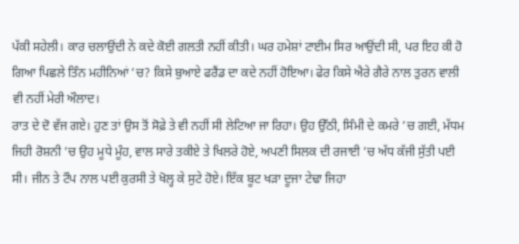ਪੱਕੀ ਸਹੇਲੀ। ਕਾਰ ਚਲਾਉਂਦੀ ਨੇ ਕਦੇ ਕੋਈ ਗਲਤੀ ਨਹੀਂ ਕੀਤੀ। ਘਰ ਹਮੇਸ਼ਾਂ ਟਾਈਮ ਸਿਰ ਆਉਂਦੀ ਸੀ, ਪਰ ਇਹ ਕੀ ਹੋ ਗਿਆ ਪਿਛਲੇ ਤਿੰਨ ਮਹੀਨਿਆਂ ’ਚ? ਕਿਸੇ ਬੁਆਏ ਫਰੈਂਡ ਦਾ ਕਦੇ ਨਹੀਂ ਹੋਇਆ। ਫੇਰ ਕਿਸੇ ਐਰੇ ਗੈਰੇ ਨਾਲ ਤੁਰਨ ਵਾਲੀ ਵੀ ਨਹੀਂ ਮੇਰੀ ਔਲਾਦ।
ਰਾਤ ਦੇ ਦੋ ਵੱਜ ਗਏ। ਹੁਣ ਤਾਂ ਉਸ ਤੋਂ ਸੋਫ਼ੇ ਤੇ ਵੀ ਨਹੀਂ ਸੀ ਲੇਟਿਆ ਜਾ ਰਿਹਾ। ਉਹ ਉੱਠੀ, ਸਿੰਮੀ ਦੇ ਕਮਰੇ ’ਚ ਗਈ, ਮੱਧਮ ਜਿਹੀ ਰੋਸ਼ਨੀ ’ਚ ਉਹ ਮੂਧੇ ਮੂੰਹ, ਵਾਲ ਸਾਰੇ ਤਕੀਏ ਤੇ ਖਿਲਰੇ ਹੋਏ, ਅਪਣੀ ਸਿਲਕ ਦੀ ਰਜਾਈ ’ਚ ਅੱਧ ਕੱਜੀ ਸੁੱਤੀ ਪਈ ਸੀ। ਜੀਨ ਤੇ ਟੌਪ ਨਾਲ ਪਈ ਕੁਰਸੀ ਤੇ ਖੋਲ੍ਹ ਕੇ ਸੁਟੇ ਹੋਏ। ਇੱਕ ਬੂਟ ਖੜਾ ਦੂਜਾ ਟੇਢਾ ਜਿਹਾ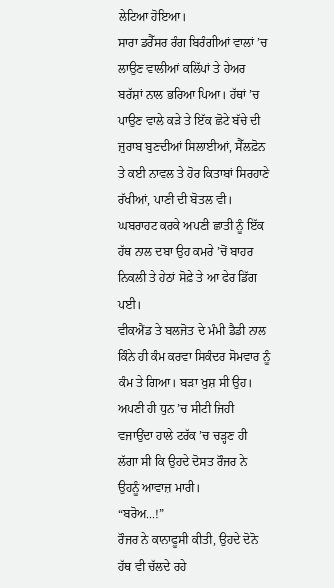ਲੇਟਿਆ ਹੋਇਆ।
ਸਾਰਾ ਡਰੈੱਸਰ ਰੰਗ ਬਿਰੰਗੀਆਂ ਵਾਲਾਂ ’ਚ ਲਾਉਣ ਵਾਲੀਆਂ ਕਲਿੱਪਾਂ ਤੇ ਹੇਅਰ ਬਰੱਸ਼ਾਂ ਨਾਲ ਭਰਿਆ ਪਿਆ। ਹੱਥਾਂ ’ਚ ਪਾਉਣ ਵਾਲੇ ਕੜੇ ਤੇ ਇੱਕ ਛੋਟੇ ਬੱਚੇ ਦੀ ਜੁਰਾਬ ਬੁਣਦੀਆਂ ਸਿਲਾਈਆਂ, ਸੈੱਲਫ਼ੋਨ ਤੇ ਕਈ ਨਾਵਲ ਤੇ ਹੋਰ ਕਿਤਾਬਾਂ ਸਿਰਹਾਣੇ ਰੱਖੀਆਂ, ਪਾਣੀ ਦੀ ਬੋਤਲ ਵੀ।
ਘਬਰਾਹਟ ਕਰਕੇ ਅਪਣੀ ਛਾਤੀ ਨੂੰ ਇੱਕ ਹੱਥ ਨਾਲ ਦਬਾ ਉਹ ਕਮਰੇ ’ਚੋਂ ਬਾਹਰ ਨਿਕਲੀ ਤੇ ਹੇਠਾਂ ਸੋਫ਼ੇ ਤੇ ਆ ਫੇਰ ਡਿੱਗ ਪਈ।
ਵੀਕਐਂਡ ਤੇ ਬਲਜੋਤ ਦੇ ਮੰਮੀ ਡੈਡੀ ਨਾਲ ਕਿੰਨੇ ਹੀ ਕੰਮ ਕਰਵਾ ਸਿਕੰਦਰ ਸੋਮਵਾਰ ਨੂੰ ਕੰਮ ਤੇ ਗਿਆ। ਬੜਾ ਖੁਸ਼ ਸੀ ਉਹ। ਅਪਣੀ ਹੀ ਧੁਨ ’ਚ ਸੀਟੀ ਜਿਹੀ ਵਜਾਉਂਦਾ ਹਾਲੇ ਟਰੱਕ ’ਚ ਚੜ੍ਹਣ ਹੀ ਲੱਗਾ ਸੀ ਕਿ ਉਹਦੇ ਦੋਸਤ ਰੌਜਰ ਨੇ ਉਹਨੂੰ ਆਵਾਜ਼ ਮਾਰੀ।
“ਬਰੋਅ...!”
ਰੌਜਰ ਨੇ ਕਾਨਾਫੂਸੀ ਕੀਤੀ, ਉਹਦੇ ਦੋਨੋ ਹੱਥ ਵੀ ਚੱਲਦੇ ਰਹੇ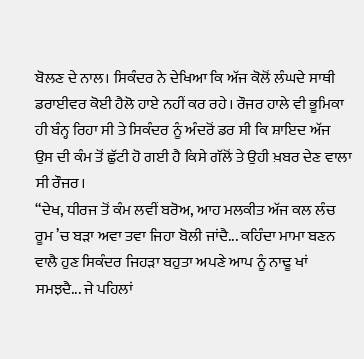ਬੋਲਣ ਦੇ ਨਾਲ। ਸਿਕੰਦਰ ਨੇ ਦੇਖਿਆ ਕਿ ਅੱਜ ਕੋਲੋਂ ਲੰਘਦੇ ਸਾਥੀ ਡਰਾਈਵਰ ਕੋਈ ਹੈਲੋ ਹਾਏ ਨਹੀਂ ਕਰ ਰਹੇ। ਰੌਜਰ ਹਾਲੇ ਵੀ ਭੂਮਿਕਾ ਹੀ ਬੰਨ੍ਹ ਰਿਹਾ ਸੀ ਤੇ ਸਿਕੰਦਰ ਨੂੰ ਅੰਦਰੋਂ ਡਰ ਸੀ ਕਿ ਸ਼ਾਇਦ ਅੱਜ ਉਸ ਦੀ ਕੰਮ ਤੋਂ ਛੁੱਟੀ ਹੋ ਗਈ ਹੈ ਕਿਸੇ ਗੱਲੋਂ ਤੇ ਉਹੀ ਖ਼ਬਰ ਦੇਣ ਵਾਲਾ ਸੀ ਰੌਜਰ।
“ਦੇਖ, ਧੀਰਜ ਤੋਂ ਕੰਮ ਲਵੀਂ ਬਰੋਅ, ਆਹ ਮਲਕੀਤ ਅੱਜ ਕਲ ਲੰਚ ਰੂਮ ’ਚ ਬੜਾ ਅਵਾ ਤਵਾ ਜਿਹਾ ਬੋਲੀ ਜਾਂਦੈ... ਕਹਿੰਦਾ ਮਾਮਾ ਬਣਨ ਵਾਲੈ ਹੁਣ ਸਿਕੰਦਰ ਜਿਹੜਾ ਬਹੁਤਾ ਅਪਣੇ ਆਪ ਨੂੰ ਨਾਢੂ ਖਾਂ ਸਮਝਦੈ... ਜੇ ਪਹਿਲਾਂ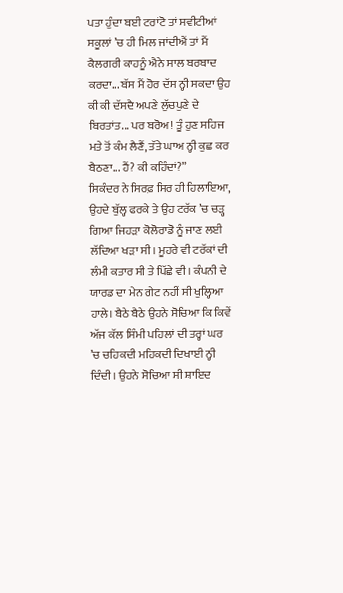ਪਤਾ ਹੁੰਦਾ ਬਈ ਟਰਾਂਟੋ ਤਾਂ ਸਵੀਟੀਆਂ ਸਕੂਲਾਂ ’ਚ ਹੀ ਮਿਲ ਜਾਂਦੀਐਂ ਤਾਂ ਮੈਂ ਕੈਲਗਰੀ ਕਾਹਨੂੰ ਐਨੇ ਸਾਲ ਬਰਬਾਦ ਕਰਦਾ... ਬੱਸ ਮੈਂ ਹੋਰ ਦੱਸ ਨ੍ਹੀ ਸਕਦਾ ਉਹ ਕੀ ਕੀ ਦੱਸਦੈ ਅਪਣੇ ਲੁੱਚਪੁਣੇ ਦੇ ਬਿਰਤਾਂਤ... ਪਰ ਬਰੋਅ! ਤੂੰ ਹੁਣ ਸਹਿਜ ਮਤੇ ਤੋਂ ਕੰਮ ਲੈਣੈਂ, ਤੱਤੇ ਘਾਅ ਨ੍ਹੀ ਕੁਛ ਕਰ ਬੈਠਣਾ... ਹੈਂ? ਕੀ ਕਹਿੰਦਾਂ?”
ਸਿਕੰਦਰ ਨੇ ਸਿਰਫ਼ ਸਿਰ ਹੀ ਹਿਲਾਇਆ, ਉਹਦੇ ਬੁੱਲ੍ਹ ਫਰਕੇ ਤੇ ਉਹ ਟਰੱਕ ’ਚ ਚੜ੍ਹ ਗਿਆ ਜਿਹੜਾ ਕੋਲੋਰਾਡੋ ਨੂੰ ਜਾਣ ਲਈ ਲੱਦਿਆ ਖੜਾ ਸੀ। ਮੂਹਰੇ ਵੀ ਟਰੱਕਾਂ ਦੀ ਲੰਮੀ ਕਤਾਰ ਸੀ ਤੇ ਪਿੱਛੇ ਵੀ। ਕੰਪਨੀ ਦੇ ਯਾਰਡ ਦਾ ਮੇਨ ਗੇਟ ਨਹੀਂ ਸੀ ਖੁਲ੍ਹਿਆ ਹਾਲੇ। ਬੈਠੇ ਬੈਠੇ ਉਹਨੇ ਸੋਚਿਆ ਕਿ ਕਿਵੇਂ ਅੱਜ ਕੱਲ ਸਿੰਮੀ ਪਹਿਲਾਂ ਦੀ ਤਰ੍ਹਾਂ ਘਰ ’ਚ ਚਹਿਕਦੀ ਮਹਿਕਦੀ ਦਿਖਾਈ ਨ੍ਹੀ ਦਿੰਦੀ। ਉਹਨੇ ਸੋਚਿਆ ਸੀ ਸ਼ਾਇਦ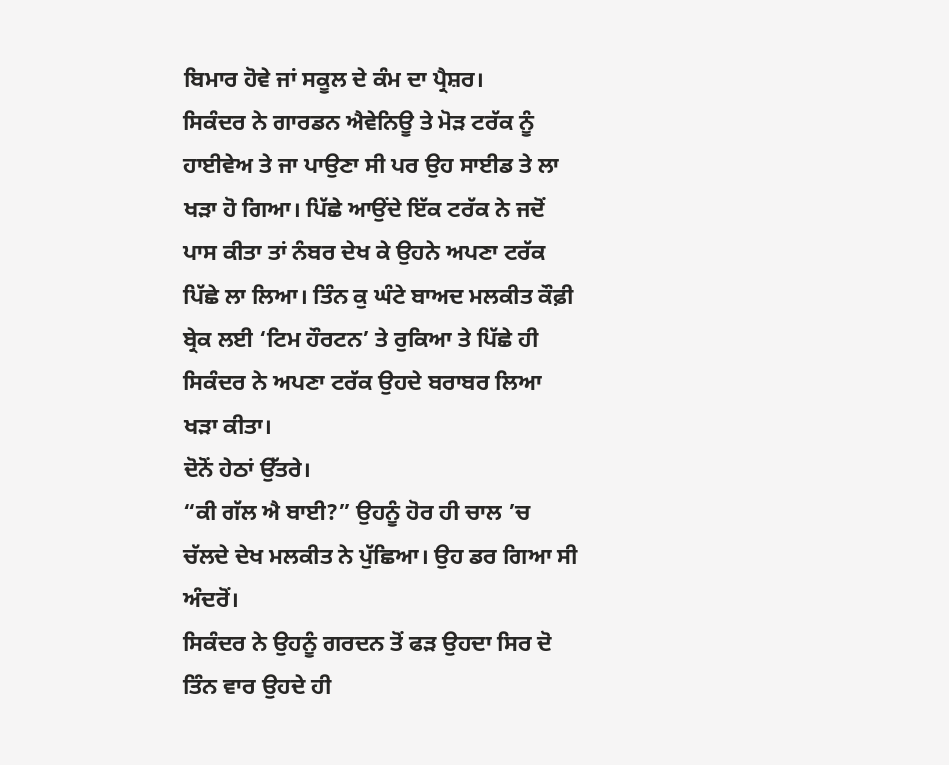ਬਿਮਾਰ ਹੋਵੇ ਜਾਂ ਸਕੂਲ ਦੇ ਕੰਮ ਦਾ ਪ੍ਰੈਸ਼ਰ।
ਸਿਕੰਦਰ ਨੇ ਗਾਰਡਨ ਐਵੇਨਿਊ ਤੇ ਮੋੜ ਟਰੱਕ ਨੂੰ ਹਾਈਵੇਅ ਤੇ ਜਾ ਪਾਉਣਾ ਸੀ ਪਰ ਉਹ ਸਾਈਡ ਤੇ ਲਾ ਖੜਾ ਹੋ ਗਿਆ। ਪਿੱਛੇ ਆਉਂਦੇ ਇੱਕ ਟਰੱਕ ਨੇ ਜਦੋਂ ਪਾਸ ਕੀਤਾ ਤਾਂ ਨੰਬਰ ਦੇਖ ਕੇ ਉਹਨੇ ਅਪਣਾ ਟਰੱਕ ਪਿੱਛੇ ਲਾ ਲਿਆ। ਤਿੰਨ ਕੁ ਘੰਟੇ ਬਾਅਦ ਮਲਕੀਤ ਕੌਫ਼ੀ ਬ੍ਰੇਕ ਲਈ ‘ਟਿਮ ਹੌਰਟਨ’ ਤੇ ਰੁਕਿਆ ਤੇ ਪਿੱਛੇ ਹੀ ਸਿਕੰਦਰ ਨੇ ਅਪਣਾ ਟਰੱਕ ਉਹਦੇ ਬਰਾਬਰ ਲਿਆ ਖੜਾ ਕੀਤਾ।
ਦੋਨੋਂ ਹੇਠਾਂ ਉੱਤਰੇ।
“ਕੀ ਗੱਲ ਐ ਬਾਈ?” ਉਹਨੂੰ ਹੋਰ ਹੀ ਚਾਲ ’ਚ ਚੱਲਦੇ ਦੇਖ ਮਲਕੀਤ ਨੇ ਪੁੱਛਿਆ। ਉਹ ਡਰ ਗਿਆ ਸੀ ਅੰਦਰੋਂ।
ਸਿਕੰਦਰ ਨੇ ਉਹਨੂੰ ਗਰਦਨ ਤੋਂ ਫੜ ਉਹਦਾ ਸਿਰ ਦੋ ਤਿੰਨ ਵਾਰ ਉਹਦੇ ਹੀ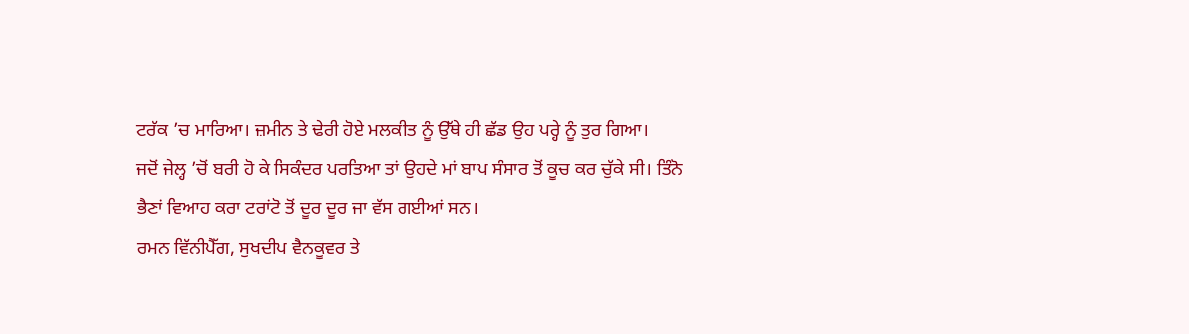ਟਰੱਕ ’ਚ ਮਾਰਿਆ। ਜ਼ਮੀਨ ਤੇ ਢੇਰੀ ਹੋਏ ਮਲਕੀਤ ਨੂੰ ਉੱਥੇ ਹੀ ਛੱਡ ਉਹ ਪਰ੍ਹੇ ਨੂੰ ਤੁਰ ਗਿਆ।
ਜਦੋਂ ਜੇਲ੍ਹ ’ਚੋਂ ਬਰੀ ਹੋ ਕੇ ਸਿਕੰਦਰ ਪਰਤਿਆ ਤਾਂ ਉਹਦੇ ਮਾਂ ਬਾਪ ਸੰਸਾਰ ਤੋਂ ਕੂਚ ਕਰ ਚੁੱਕੇ ਸੀ। ਤਿੰਨੋ ਭੈਣਾਂ ਵਿਆਹ ਕਰਾ ਟਰਾਂਟੋ ਤੋਂ ਦੂਰ ਦੂਰ ਜਾ ਵੱਸ ਗਈਆਂ ਸਨ।
ਰਮਨ ਵਿੱਨੀਪੈੱਗ, ਸੁਖਦੀਪ ਵੈਨਕੂਵਰ ਤੇ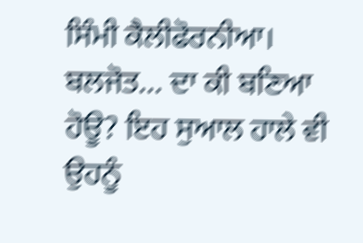ਸਿੰਮੀ ਕੈਲੀਫੋਰਨੀਆ। ਬਲਜੋਤ... ਦਾ ਕੀ ਬਣਿਆ ਹੋਊ? ਇਹ ਸੁਆਲ ਹਾਲੇ ਵੀ ਉਹਨੂੰ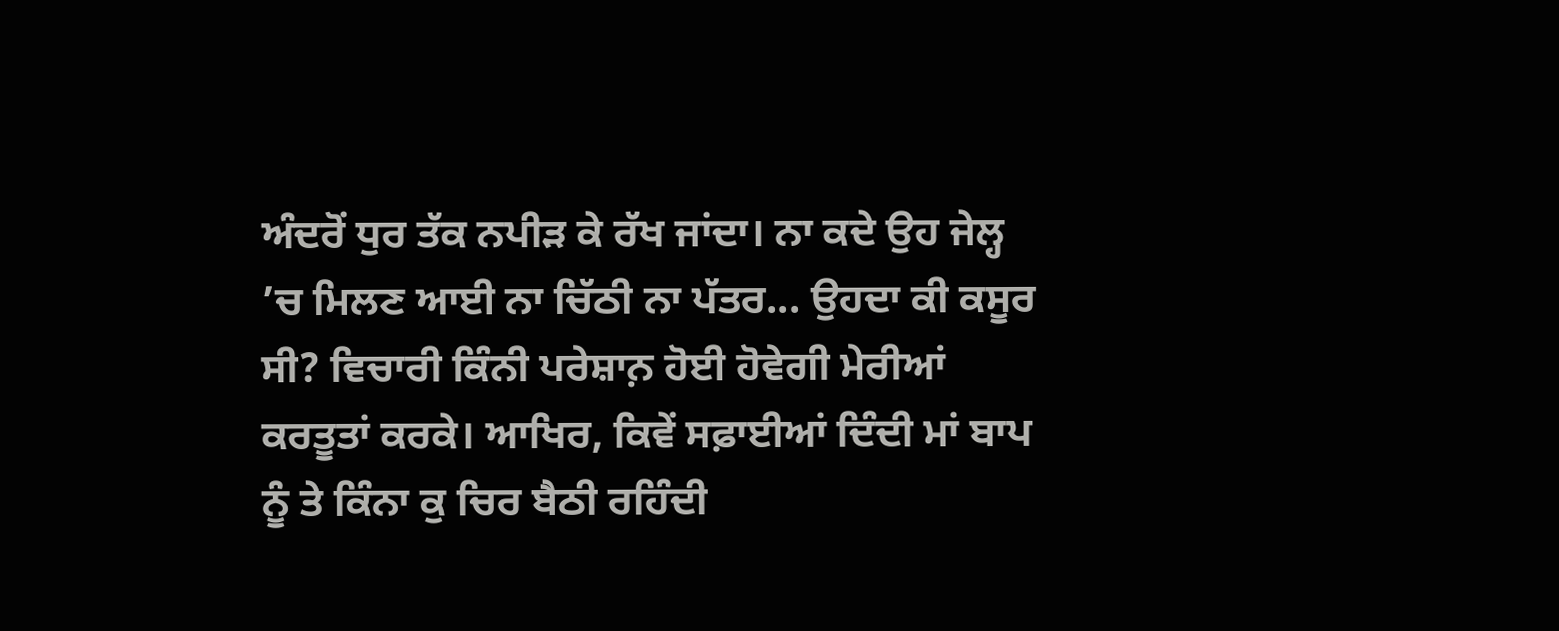ਅੰਦਰੋਂ ਧੁਰ ਤੱਕ ਨਪੀੜ ਕੇ ਰੱਖ ਜਾਂਦਾ। ਨਾ ਕਦੇ ਉਹ ਜੇਲ੍ਹ ’ਚ ਮਿਲਣ ਆਈ ਨਾ ਚਿੱਠੀ ਨਾ ਪੱਤਰ... ਉਹਦਾ ਕੀ ਕਸੂਰ ਸੀ? ਵਿਚਾਰੀ ਕਿੰਨੀ ਪਰੇਸ਼ਾਨ਼ ਹੋਈ ਹੋਵੇਗੀ ਮੇਰੀਆਂ ਕਰਤੂਤਾਂ ਕਰਕੇ। ਆਖਿਰ, ਕਿਵੇਂ ਸਫ਼ਾਈਆਂ ਦਿੰਦੀ ਮਾਂ ਬਾਪ ਨੂੰ ਤੇ ਕਿੰਨਾ ਕੁ ਚਿਰ ਬੈਠੀ ਰਹਿੰਦੀ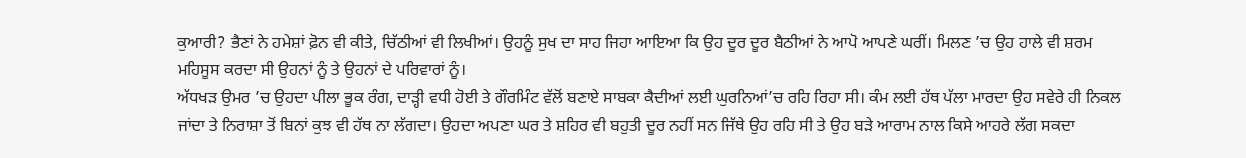ਕੁਆਰੀ? ਭੈਣਾਂ ਨੇ ਹਮੇਸ਼ਾਂ ਫ਼ੋਨ ਵੀ ਕੀਤੇ, ਚਿੱਠੀਆਂ ਵੀ ਲਿਖੀਆਂ। ਉਹਨੂੰ ਸੁਖ ਦਾ ਸਾਹ ਜਿਹਾ ਆਇਆ ਕਿ ਉਹ ਦੂਰ ਦੂਰ ਬੈਠੀਆਂ ਨੇ ਆਪੋ ਆਪਣੇ ਘਰੀਂ। ਮਿਲਣ ’ਚ ਉਹ ਹਾਲੇ ਵੀ ਸ਼ਰਮ ਮਹਿਸੂਸ ਕਰਦਾ ਸੀ ਉਹਨਾਂ ਨੂੰ ਤੇ ਉਹਨਾਂ ਦੇ ਪਰਿਵਾਰਾਂ ਨੂੰ।
ਅੱਧਖੜ ਉਮਰ ’ਚ ਉਹਦਾ ਪੀਲਾ ਭੂਕ ਰੰਗ, ਦਾੜ੍ਹੀ ਵਧੀ ਹੋਈ ਤੇ ਗੌਰਮਿੰਟ ਵੱਲੋਂ ਬਣਾਏ ਸਾਬਕਾ ਕੈਦੀਆਂ ਲਈ ਘੁਰਨਿਆਂ’ਚ ਰਹਿ ਰਿਹਾ ਸੀ। ਕੰਮ ਲਈ ਹੱਥ ਪੱਲਾ ਮਾਰਦਾ ਉਹ ਸਵੇਰੇ ਹੀ ਨਿਕਲ ਜਾਂਦਾ ਤੇ ਨਿਰਾਸ਼ਾ ਤੋਂ ਬਿਨਾਂ ਕੁਝ ਵੀ ਹੱਥ ਨਾ ਲੱਗਦਾ। ਉਹਦਾ ਅਪਣਾ ਘਰ ਤੇ ਸ਼ਹਿਰ ਵੀ ਬਹੁਤੀ ਦੂਰ ਨਹੀਂ ਸਨ ਜਿੱਥੇ ਉਹ ਰਹਿ ਸੀ ਤੇ ਉਹ ਬੜੇ ਆਰਾਮ ਨਾਲ ਕਿਸੇ ਆਹਰੇ ਲੱਗ ਸਕਦਾ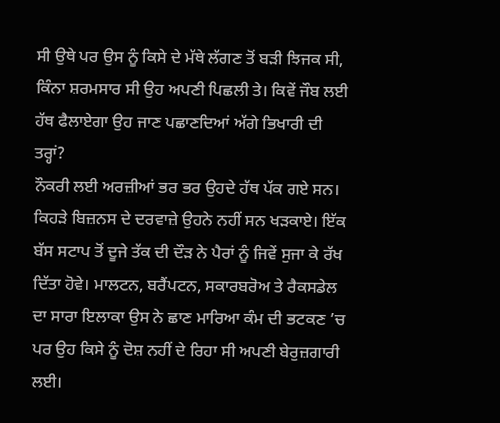ਸੀ ਉਥੇ ਪਰ ਉਸ ਨੂੰ ਕਿਸੇ ਦੇ ਮੱਥੇ ਲੱਗਣ ਤੋਂ ਬੜੀ ਝਿਜਕ ਸੀ, ਕਿੰਨਾ ਸ਼ਰਮਸਾਰ ਸੀ ਉਹ ਅਪਣੀ ਪਿਛਲੀ ਤੇ। ਕਿਵੇਂ ਜੌਬ ਲਈ ਹੱਥ ਫੈਲਾਏਗਾ ਉਹ ਜਾਣ ਪਛਾਣਦਿਆਂ ਅੱਗੇ ਭਿਖਾਰੀ ਦੀ ਤਰ੍ਹਾਂ?
ਨੌਕਰੀ ਲਈ ਅਰਜ਼ੀਆਂ ਭਰ ਭਰ ਉਹਦੇ ਹੱਥ ਪੱਕ ਗਏ ਸਨ। ਕਿਹੜੇ ਬਿਜ਼ਨਸ ਦੇ ਦਰਵਾਜ਼ੇ ਉਹਨੇ ਨਹੀਂ ਸਨ ਖੜਕਾਏ। ਇੱਕ ਬੱਸ ਸਟਾਪ ਤੋਂ ਦੂਜੇ ਤੱਕ ਦੀ ਦੌੜ ਨੇ ਪੈਰਾਂ ਨੂੰ ਜਿਵੇਂ ਸੁਜਾ ਕੇ ਰੱਖ ਦਿੱਤਾ ਹੋਵੇ। ਮਾਲਟਨ, ਬਰੈਂਪਟਨ, ਸਕਾਰਬਰੋਅ ਤੇ ਰੈਕਸਡੇਲ ਦਾ ਸਾਰਾ ਇਲਾਕਾ ਉਸ ਨੇ ਛਾਣ ਮਾਰਿਆ ਕੰਮ ਦੀ ਭਟਕਣ ’ਚ ਪਰ ਉਹ ਕਿਸੇ ਨੂੰ ਦੋਸ਼ ਨਹੀਂ ਦੇ ਰਿਹਾ ਸੀ ਅਪਣੀ ਬੇਰੁਜ਼ਗਾਰੀ ਲਈ।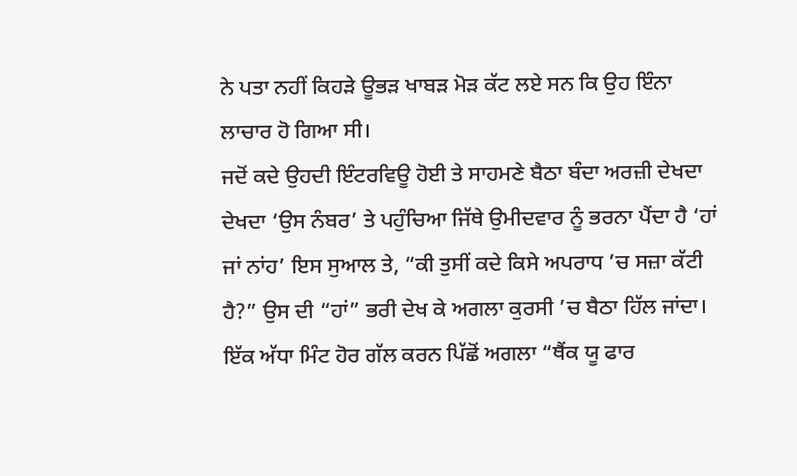ਨੇ ਪਤਾ ਨਹੀਂ ਕਿਹੜੇ ਊਭੜ ਖਾਬੜ ਮੋੜ ਕੱਟ ਲਏ ਸਨ ਕਿ ਉਹ ਇੰਨਾ ਲਾਚਾਰ ਹੋ ਗਿਆ ਸੀ।
ਜਦੋਂ ਕਦੇ ਉਹਦੀ ਇੰਟਰਵਿਊ ਹੋਈ ਤੇ ਸਾਹਮਣੇ ਬੈਠਾ ਬੰਦਾ ਅਰਜ਼ੀ ਦੇਖਦਾ ਦੇਖਦਾ ‘ਉਸ ਨੰਬਰ’ ਤੇ ਪਹੁੰਚਿਆ ਜਿੱਥੇ ਉਮੀਦਵਾਰ ਨੂੰ ਭਰਨਾ ਪੈਂਦਾ ਹੈ ‘ਹਾਂ ਜਾਂ ਨਾਂਹ’ ਇਸ ਸੁਆਲ ਤੇ, “ਕੀ ਤੁਸੀਂ ਕਦੇ ਕਿਸੇ ਅਪਰਾਧ ’ਚ ਸਜ਼ਾ ਕੱਟੀ ਹੈ?” ਉਸ ਦੀ “ਹਾਂ” ਭਰੀ ਦੇਖ ਕੇ ਅਗਲਾ ਕੁਰਸੀ ’ਚ ਬੈਠਾ ਹਿੱਲ ਜਾਂਦਾ।
ਇੱਕ ਅੱਧਾ ਮਿੰਟ ਹੋਰ ਗੱਲ ਕਰਨ ਪਿੱਛੋਂ ਅਗਲਾ “ਥੈਂਕ ਯੂ ਫਾਰ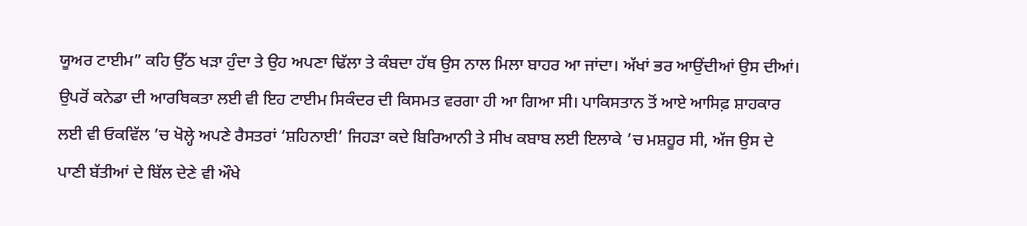ਯੂਅਰ ਟਾਈਮ” ਕਹਿ ਉੱਠ ਖੜਾ ਹੁੰਦਾ ਤੇ ਉਹ ਅਪਣਾ ਢਿੱਲਾ ਤੇ ਕੰਬਦਾ ਹੱਥ ਉਸ ਨਾਲ ਮਿਲਾ ਬਾਹਰ ਆ ਜਾਂਦਾ। ਅੱਖਾਂ ਭਰ ਆਉਂਦੀਆਂ ਉਸ ਦੀਆਂ।
ਉਪਰੋਂ ਕਨੇਡਾ ਦੀ ਆਰਥਿਕਤਾ ਲਈ ਵੀ ਇਹ ਟਾਈਮ ਸਿਕੰਦਰ ਦੀ ਕਿਸਮਤ ਵਰਗਾ ਹੀ ਆ ਗਿਆ ਸੀ। ਪਾਕਿਸਤਾਨ ਤੋਂ ਆਏ ਆਸਿਫ਼ ਸ਼ਾਹਕਾਰ ਲਈ ਵੀ ਓਕਵਿੱਲ ’ਚ ਖੋਲ੍ਹੇ ਅਪਣੇ ਰੈਸਤਰਾਂ ‘ਸ਼ਹਿਨਾਈ’ ਜਿਹੜਾ ਕਦੇ ਬਿਰਿਆਨੀ ਤੇ ਸੀਖ ਕਬਾਬ ਲਈ ਇਲਾਕੇ ’ਚ ਮਸ਼ਹੂਰ ਸੀ, ਅੱਜ ਉਸ ਦੇ ਪਾਣੀ ਬੱਤੀਆਂ ਦੇ ਬਿੱਲ ਦੇਣੇ ਵੀ ਔਖੇ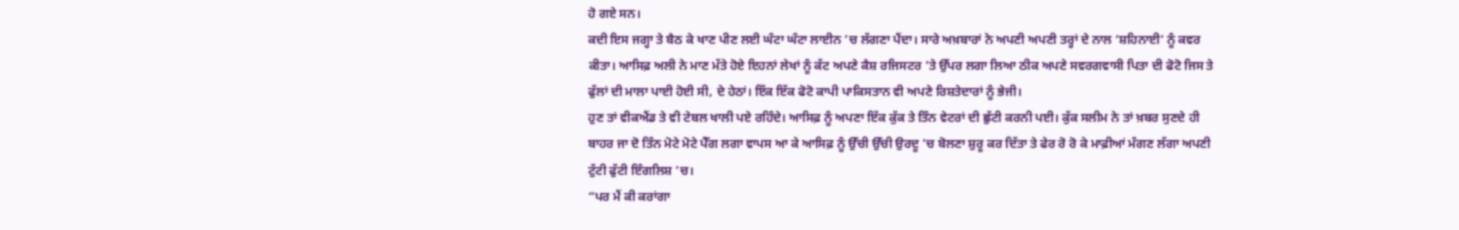ਹੋ ਗਏ ਸਨ।
ਕਦੀ ਇਸ ਜਗ੍ਹਾ ਤੇ ਬੈਠ ਕੇ ਖਾਣ ਪੀਣ ਲਈ ਘੰਟਾ ਘੰਟਾ ਲਾਈਨ ’ਚ ਲੱਗਣਾ ਪੈਂਦਾ। ਸਾਰੇ ਅਖ਼ਬਾਰਾਂ ਨੇ ਅਪਣੀ ਅਪਣੀ ਤਰ੍ਹਾਂ ਦੇ ਨਾਲ ‘ਸ਼ਹਿਨਾਈ’ ਨੂੰ ਕਵਰ ਕੀਤਾ। ਆਸਿਫ਼ ਅਲੀ ਨੇ ਮਾਣ ਮੱਤੇ ਹੋਏ ਇਹਨਾਂ ਲੇਖਾਂ ਨੂੰ ਕੱਟ ਅਪਣੇ ਕੈਸ਼ ਰਜਿਸਟਰ ’ਤੇ ਉੱਪਰ ਲਗਾ ਲਿਆ ਠੀਕ ਅਪਣੇ ਸਵਰਗਵਾਸੀ ਪਿਤਾ ਦੀ ਫੋਟੋ ਜਿਸ ਤੇ ਫੁੱਲਾਂ ਦੀ ਮਾਲਾ ਪਾਈ ਹੋਈ ਸੀ, ਦੇ ਹੇਠਾਂ। ਇੱਕ ਇੱਕ ਫੋਟੋ ਕਾਪੀ ਪਾਕਿਸਤਾਨ ਵੀ ਅਪਣੇ ਰਿਸ਼ਤੇਦਾਰਾਂ ਨੂੰ ਭੇਜੀ।
ਹੁਣ ਤਾਂ ਵੀਕਐਂਡ ਤੇ ਵੀ ਟੇਬਲ ਖਾਲੀ ਪਏ ਰਹਿੰਦੇ। ਆਸਿਫ਼ ਨੂੰ ਅਪਣਾ ਇੱਕ ਕੁੱਕ ਤੇ ਤਿੰਨ ਵੇਟਰਾਂ ਦੀ ਛੁੱਟੀ ਕਰਨੀ ਪਈ। ਕੁੱਕ ਸਲੀਮ ਨੇ ਤਾਂ ਖ਼ਬਰ ਸੁਣਦੇ ਹੀ ਬਾਹਰ ਜਾ ਦੋ ਤਿੰਨ ਮੋਟੇ ਮੋਟੇ ਪੈੱਗ ਲਗਾ ਵਾਪਸ ਆ ਕੇ ਆਸਿਫ਼ ਨੂੰ ਉੱਚੀ ਉੱਚੀ ਉਰਦੂ ’ਚ ਬੋਲਣਾ ਸ਼ੁਰੂ ਕਰ ਦਿੱਤਾ ਤੇ ਫੇਰ ਰੋ ਰੋ ਕੇ ਮਾਫ਼ੀਆਂ ਮੰਗਣ ਲੱਗਾ ਅਪਣੀ ਟੁੱਟੀ ਫੁੱਟੀ ਇੰਗਲਿਸ਼ ’ਚ।
“ਪਰ ਮੈਂ ਕੀ ਕਰਾਂਗਾ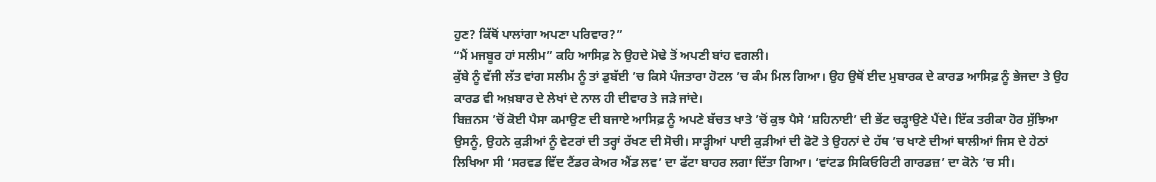ਹੁਣ? ਕਿੱਥੋਂ ਪਾਲਾਂਗਾ ਅਪਣਾ ਪਰਿਵਾਰ?”
“ਮੈਂ ਮਜਬੂਰ ਹਾਂ ਸਲੀਮ” ਕਹਿ ਆਸਿਫ਼ ਨੇ ਉਹਦੇ ਮੋਢੇ ਤੋਂ ਅਪਣੀ ਬਾਂਹ ਵਗਲੀ।
ਕੁੱਬੇ ਨੂੰ ਵੱਜੀ ਲੱਤ ਵਾਂਗ ਸਲੀਮ ਨੂੰ ਤਾਂ ਡੁਬੱਈ ’ਚ ਕਿਸੇ ਪੰਜਤਾਰਾ ਹੋਟਲ ’ਚ ਕੰਮ ਮਿਲ ਗਿਆ। ਉਹ ਉਥੋਂ ਈਦ ਮੁਬਾਰਕ ਦੇ ਕਾਰਡ ਆਸਿਫ਼ ਨੂੰ ਭੇਜਦਾ ਤੇ ਉਹ ਕਾਰਡ ਵੀ ਅਖ਼ਬਾਰ ਦੇ ਲੇਖਾਂ ਦੇ ਨਾਲ ਹੀ ਦੀਵਾਰ ਤੇ ਜੜੇ ਜਾਂਦੇ।
ਬਿਜ਼ਨਸ ’ਚੋਂ ਕੋਈ ਪੈਸਾ ਕਮਾਉਣ ਦੀ ਬਜਾਏ ਆਸਿਫ਼ ਨੂੰ ਅਪਣੇ ਬੱਚਤ ਖਾਤੇ ’ਚੋਂ ਕੁਝ ਪੈਸੇ ‘ਸ਼ਹਿਨਾਈ’ ਦੀ ਭੇਂਟ ਚੜ੍ਹਾਉਣੇ ਪੈਂਦੇ। ਇੱਕ ਤਰੀਕਾ ਹੋਰ ਸੁੱਝਿਆ ਉਸਨੂੰ, ਉਹਨੇ ਕੁੜੀਆਂ ਨੂੰ ਵੇਟਰਾਂ ਦੀ ਤਰ੍ਹਾਂ ਰੱਖਣ ਦੀ ਸੋਚੀ। ਸਾੜ੍ਹੀਆਂ ਪਾਈ ਕੁੜੀਆਂ ਦੀ ਫੋਟੋ ਤੇ ਉਹਨਾਂ ਦੇ ਹੱਥ ’ਚ ਖਾਣੇ ਦੀਆਂ ਥਾਲੀਆਂ ਜਿਸ ਦੇ ਹੇਠਾਂ ਲਿਖਿਆ ਸੀ ‘ਸਰਵਡ ਵਿੱਦ ਟੈਂਡਰ ਕੇਅਰ ਐਂਡ ਲਵ’ ਦਾ ਫੱਟਾ ਬਾਹਰ ਲਗਾ ਦਿੱਤਾ ਗਿਆ। ‘ਵਾਂਟਡ ਸਿਕਿਓਰਿਟੀ ਗਾਰਡਜ਼’ ਦਾ ਕੋਨੇ ’ਚ ਸੀ।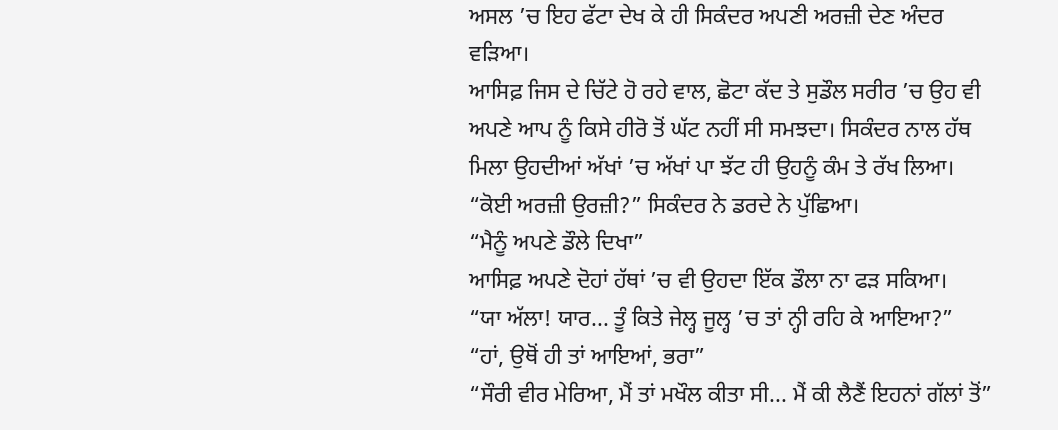ਅਸਲ ’ਚ ਇਹ ਫੱਟਾ ਦੇਖ ਕੇ ਹੀ ਸਿਕੰਦਰ ਅਪਣੀ ਅਰਜ਼ੀ ਦੇਣ ਅੰਦਰ ਵੜਿਆ।
ਆਸਿਫ਼ ਜਿਸ ਦੇ ਚਿੱਟੇ ਹੋ ਰਹੇ ਵਾਲ, ਛੋਟਾ ਕੱਦ ਤੇ ਸੁਡੌਲ ਸਰੀਰ ’ਚ ਉਹ ਵੀ ਅਪਣੇ ਆਪ ਨੂੰ ਕਿਸੇ ਹੀਰੋ ਤੋਂ ਘੱਟ ਨਹੀਂ ਸੀ ਸਮਝਦਾ। ਸਿਕੰਦਰ ਨਾਲ ਹੱਥ ਮਿਲਾ ਉਹਦੀਆਂ ਅੱਖਾਂ ’ਚ ਅੱਖਾਂ ਪਾ ਝੱਟ ਹੀ ਉਹਨੂੰ ਕੰਮ ਤੇ ਰੱਖ ਲਿਆ।
“ਕੋਈ ਅਰਜ਼ੀ ਉਰਜ਼ੀ?” ਸਿਕੰਦਰ ਨੇ ਡਰਦੇ ਨੇ ਪੁੱਛਿਆ।
“ਮੈਨੂੰ ਅਪਣੇ ਡੌਲੇ ਦਿਖਾ”
ਆਸਿਫ਼ ਅਪਣੇ ਦੋਹਾਂ ਹੱਥਾਂ ’ਚ ਵੀ ਉਹਦਾ ਇੱਕ ਡੌਲਾ ਨਾ ਫੜ ਸਕਿਆ।
“ਯਾ ਅੱਲਾ! ਯਾਰ... ਤੂੰ ਕਿਤੇ ਜੇਲ੍ਹ ਜੂਲ੍ਹ ’ਚ ਤਾਂ ਨ੍ਹੀ ਰਹਿ ਕੇ ਆਇਆ?”
“ਹਾਂ, ਉਥੋਂ ਹੀ ਤਾਂ ਆਇਆਂ, ਭਰਾ”
“ਸੌਰੀ ਵੀਰ ਮੇਰਿਆ, ਮੈਂ ਤਾਂ ਮਖੌਲ ਕੀਤਾ ਸੀ... ਮੈਂ ਕੀ ਲੈਣੈਂ ਇਹਨਾਂ ਗੱਲਾਂ ਤੋਂ”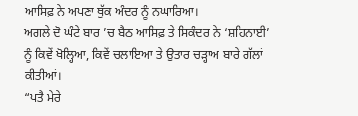ਆਸਿਫ਼ ਨੇ ਅਪਣਾ ਥੁੱਕ ਅੰਦਰ ਨੂੰ ਨਘਾਰਿਆ।
ਅਗਲੇ ਦੋ ਘੰਟੇ ਬਾਰ ’ਚ ਬੈਠ ਆਸਿਫ਼ ਤੇ ਸਿਕੰਦਰ ਨੇ ‘ਸ਼ਹਿਨਾਈ’ ਨੂੰ ਕਿਵੇਂ ਖੋਲ੍ਹਿਆ, ਕਿਵੇਂ ਚਲਾਇਆ ਤੇ ਉਤਾਰ ਚੜ੍ਹਾਅ ਬਾਰੇ ਗੱਲਾਂ ਕੀਤੀਆਂ।
“ਪਤੈ ਮੇਰੇ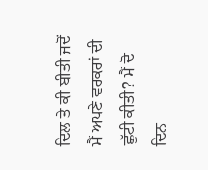ਦਿਲ ਤੇ ਕੀ ਬੀਤੀ ਜਦੋਂ ਮੈਂ ਅਪਣੇ ਵਰਕਰਾਂ ਦੀ ਛੁੱਟੀ ਕੀਤੀ? ਮੈਂ ਦੋ ਦਿਨ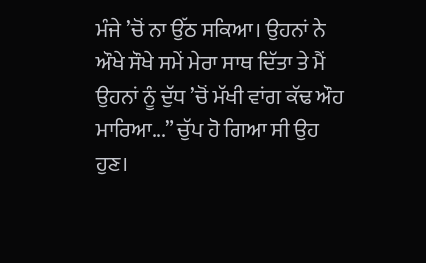ਮੰਜੇ ’ਚੋਂ ਨਾ ਉੱਠ ਸਕਿਆ। ਉਹਨਾਂ ਨੇ ਔਖੇ ਸੌਖੇ ਸਮੇਂ ਮੇਰਾ ਸਾਥ ਦਿੱਤਾ ਤੇ ਮੈਂ ਉਹਨਾਂ ਨੂੰ ਦੁੱਧ ’ਚੋਂ ਮੱਖੀ ਵਾਂਗ ਕੱਢ ਔਹ ਮਾਰਿਆ...” ਚੁੱਪ ਹੋ ਗਿਆ ਸੀ ਉਹ ਹੁਣ।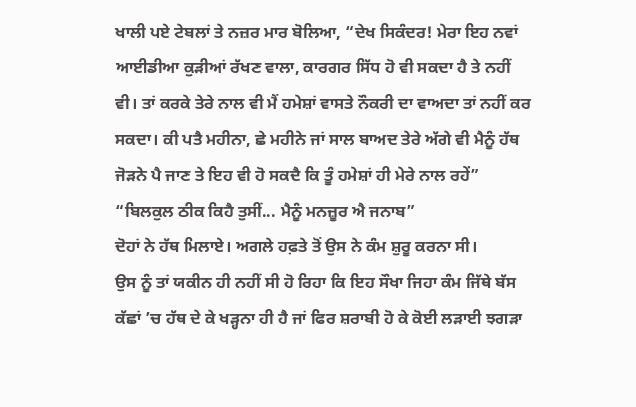ਖਾਲੀ ਪਏ ਟੇਬਲਾਂ ਤੇ ਨਜ਼ਰ ਮਾਰ ਬੋਲਿਆ, “ਦੇਖ ਸਿਕੰਦਰ! ਮੇਰਾ ਇਹ ਨਵਾਂ ਆਈਡੀਆ ਕੁੜੀਆਂ ਰੱਖਣ ਵਾਲਾ, ਕਾਰਗਰ ਸਿੱਧ ਹੋ ਵੀ ਸਕਦਾ ਹੈ ਤੇ ਨਹੀਂ ਵੀ। ਤਾਂ ਕਰਕੇ ਤੇਰੇ ਨਾਲ ਵੀ ਮੈਂ ਹਮੇਸ਼ਾਂ ਵਾਸਤੇ ਨੌਕਰੀ ਦਾ ਵਾਅਦਾ ਤਾਂ ਨਹੀਂ ਕਰ ਸਕਦਾ। ਕੀ ਪਤੈ ਮਹੀਨਾ, ਛੇ ਮਹੀਨੇ ਜਾਂ ਸਾਲ ਬਾਅਦ ਤੇਰੇ ਅੱਗੇ ਵੀ ਮੈਨੂੰ ਹੱਥ ਜੋੜਨੇ ਪੈ ਜਾਣ ਤੇ ਇਹ ਵੀ ਹੋ ਸਕਦੈ ਕਿ ਤੂੰ ਹਮੇਸ਼ਾਂ ਹੀ ਮੇਰੇ ਨਾਲ ਰਹੇਂ”
“ਬਿਲਕੁਲ ਠੀਕ ਕਿਹੈ ਤੁਸੀਂ... ਮੈਨੂੰ ਮਨਜ਼ੂਰ ਐ ਜਨਾਬ”
ਦੋਹਾਂ ਨੇ ਹੱਥ ਮਿਲਾਏ। ਅਗਲੇ ਹਫ਼ਤੇ ਤੋਂ ਉਸ ਨੇ ਕੰਮ ਸ਼ੁਰੂ ਕਰਨਾ ਸੀ।
ਉਸ ਨੂੰ ਤਾਂ ਯਕੀਨ ਹੀ ਨਹੀਂ ਸੀ ਹੋ ਰਿਹਾ ਕਿ ਇਹ ਸੌਖਾ ਜਿਹਾ ਕੰਮ ਜਿੱਥੇ ਬੱਸ ਕੱਛਾਂ ’ਚ ਹੱਥ ਦੇ ਕੇ ਖੜ੍ਹਨਾ ਹੀ ਹੈ ਜਾਂ ਫਿਰ ਸ਼ਰਾਬੀ ਹੋ ਕੇ ਕੋਈ ਲੜਾਈ ਝਗੜਾ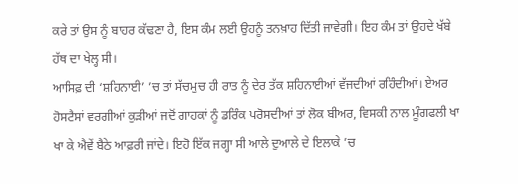ਕਰੇ ਤਾਂ ਉਸ ਨੂੰ ਬਾਹਰ ਕੱਢਣਾ ਹੈ, ਇਸ ਕੰਮ ਲਈ ਉਹਨੂੰ ਤਨਖ਼ਾਹ ਦਿੱਤੀ ਜਾਵੇਗੀ। ਇਹ ਕੰਮ ਤਾਂ ਉਹਦੇ ਖੱਬੇ ਹੱਥ ਦਾ ਖੇਲ੍ਹ ਸੀ।
ਆਸਿਫ਼ ਦੀ ‘ਸ਼ਹਿਨਾਈ’ ’ਚ ਤਾਂ ਸੱਚਮੁਚ ਹੀ ਰਾਤ ਨੂੰ ਦੇਰ ਤੱਕ ਸ਼ਹਿਨਾਈਆਂ ਵੱਜਦੀਆਂ ਰਹਿੰਦੀਆਂ। ਏਅਰ ਹੋਸਟੈਸਾਂ ਵਰਗੀਆਂ ਕੁੜੀਆਂ ਜਦੋਂ ਗਾਹਕਾਂ ਨੂੰ ਡਰਿੰਕ ਪਰੋਸਦੀਆਂ ਤਾਂ ਲੋਕ ਬੀਅਰ, ਵਿਸਕੀ ਨਾਲ ਮੂੰਗਫਲੀ ਖਾ ਖਾ ਕੇ ਐਵੇਂ ਬੈਠੇ ਆਫ਼ਰੀ ਜਾਂਦੇ। ਇਹੋ ਇੱਕ ਜਗ੍ਹਾ ਸੀ ਆਲੇ ਦੁਆਲੇ ਦੇ ਇਲਾਕੇ ’ਚ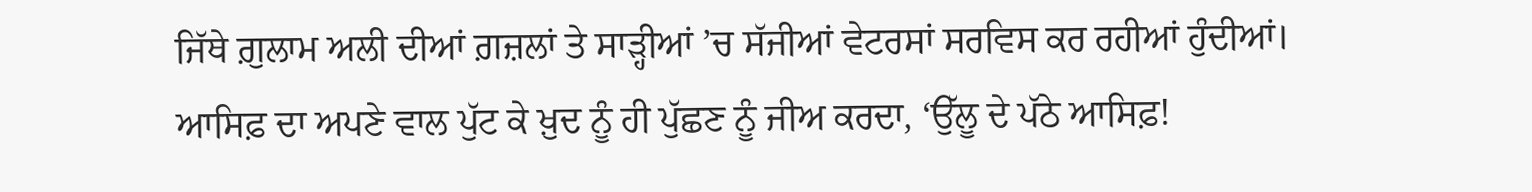ਜਿੱਥੇ ਗ਼ੁਲਾਮ ਅਲੀ ਦੀਆਂ ਗ਼ਜ਼ਲਾਂ ਤੇ ਸਾੜ੍ਹੀਆਂ ’ਚ ਸੱਜੀਆਂ ਵੇਟਰਸਾਂ ਸਰਵਿਸ ਕਰ ਰਹੀਆਂ ਹੁੰਦੀਆਂ।
ਆਸਿਫ਼ ਦਾ ਅਪਣੇ ਵਾਲ ਪੁੱਟ ਕੇ ਖ਼ੁਦ ਨੂੰ ਹੀ ਪੁੱਛਣ ਨੂੰ ਜੀਅ ਕਰਦਾ, ‘ਉੱਲੂ ਦੇ ਪੱਠੇ ਆਸਿਫ਼!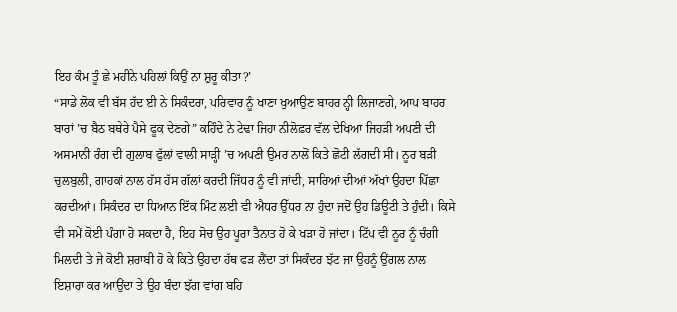ਇਹ ਕੰਮ ਤੂੰ ਛੇ ਮਹੀਨੇ ਪਹਿਲਾਂ ਕਿਉਂ ਨਾ ਸ਼ੁਰੂ ਕੀਤਾ?’
“ਸਾਡੇ ਲੋਕ ਵੀ ਬੱਸ ਹੱਦ ਈ ਨੇ ਸਿਕੰਦਰਾ, ਪਰਿਵਾਰ ਨੂੰ ਖਾਣਾ ਖੁਆਉਣ ਬਾਹਰ ਨ੍ਹੀ ਲਿਜਾਣਗੇ, ਆਪ ਬਾਹਰ ਬਾਰਾਂ ’ਚ ਬੈਠ ਬਥੇਰੇ ਪੈਸੇ ਫੂਕ ਦੇਣਗੇ” ਕਹਿੰਦੇ ਨੇ ਟੇਢਾ ਜਿਹਾ ਨੀਲੋਫ਼ਰ ਵੱਲ ਦੇਖਿਆ ਜਿਹੜੀ ਅਪਣੀ ਦੀ ਅਸਮਾਨੀ ਰੰਗ ਦੀ ਗੁਲਾਬ ਫੁੱਲਾਂ ਵਾਲੀ ਸਾੜ੍ਹੀ ’ਚ ਅਪਣੀ ਉਮਰ ਨਾਲੋਂ ਕਿਤੇ ਛੋਟੀ ਲੱਗਦੀ ਸੀ। ਨੂਰ ਬੜੀ ਚੁਲਬੁਲੀ, ਗਾਹਕਾਂ ਨਾਲ ਹੱਸ ਹੱਸ ਗੱਲਾਂ ਕਰਦੀ ਜਿੱਧਰ ਨੂੰ ਵੀ ਜਾਂਦੀ, ਸਾਰਿਆਂ ਦੀਆਂ ਅੱਖਾਂ ਉਹਦਾ ਪਿੱਛਾ ਕਰਦੀਆਂ। ਸਿਕੰਦਰ ਦਾ ਧਿਆਨ ਇੱਕ ਮਿੰਟ ਲਈ ਵੀ ਐਧਰ ਉੱਧਰ ਨਾ ਹੁੰਦਾ ਜਦੋਂ ਉਹ ਡਿਊਟੀ ਤੇ ਹੁੰਦੀ। ਕਿਸੇ ਵੀ ਸਮੇਂ ਕੋਈ ਪੰਗਾ ਹੋ ਸਕਦਾ ਹੈ, ਇਹ ਸੋਚ ਉਹ ਪੂਰਾ ਤੈਨਾਤ ਹੋ ਕੇ ਖੜਾ ਹੋ ਜਾਂਦਾ। ਟਿੱਪ ਵੀ ਨੂਰ ਨੂੰ ਚੰਗੀ ਮਿਲਦੀ ਤੇ ਜੇ ਕੋਈ ਸ਼ਰਾਬੀ ਹੋ ਕੇ ਕਿਤੇ ਉਹਦਾ ਹੱਥ ਫੜ ਲੈਂਦਾ ਤਾਂ ਸਿਕੰਦਰ ਝੱਟ ਜਾ ਉਹਨੂੰ ਉਂਗਲ ਨਾਲ ਇਸ਼ਾਰਾ ਕਰ ਆਉਂਦਾ ਤੇ ਉਹ ਬੰਦਾ ਝੱਗ ਵਾਂਗ ਬਹਿ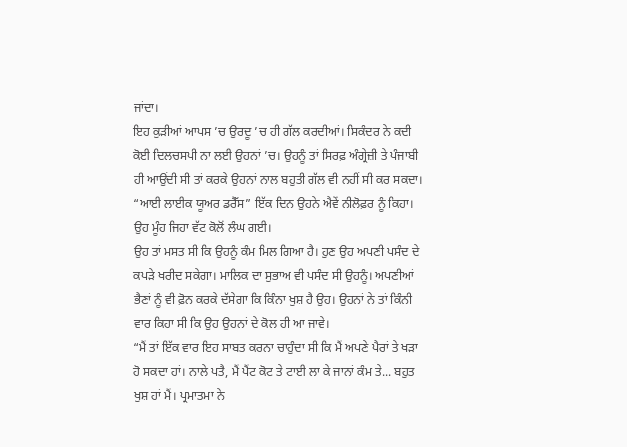ਜਾਂਦਾ।
ਇਹ ਕੁੜੀਆਂ ਆਪਸ ’ਚ ਉਰਦੂ ’ਚ ਹੀ ਗੱਲ ਕਰਦੀਆਂ। ਸਿਕੰਦਰ ਨੇ ਕਦੀ ਕੋਈ ਦਿਲਚਸਪੀ ਨਾ ਲਈ ਉਹਨਾਂ ’ਚ। ਉਹਨੂੰ ਤਾਂ ਸਿਰਫ਼ ਅੰਗ੍ਰੇਜ਼ੀ ਤੇ ਪੰਜਾਬੀ ਹੀ ਆਉਂਦੀ ਸੀ ਤਾਂ ਕਰਕੇ ਉਹਨਾਂ ਨਾਲ ਬਹੁਤੀ ਗੱਲ ਵੀ ਨਹੀਂ ਸੀ ਕਰ ਸਕਦਾ।
“ਆਈ ਲਾਈਕ ਯੂਅਰ ਡਰੈੱਸ” ਇੱਕ ਦਿਨ ਉਹਨੇ ਐਵੇਂ ਨੀਲੋਫ਼ਰ ਨੂੰ ਕਿਹਾ। ਉਹ ਮੂੰਹ ਜਿਹਾ ਵੱਟ ਕੋਲੋਂ ਲੰਘ ਗਈ।
ਉਹ ਤਾਂ ਮਸਤ ਸੀ ਕਿ ਉਹਨੂੰ ਕੰਮ ਮਿਲ ਗਿਆ ਹੈ। ਹੁਣ ਉਹ ਅਪਣੀ ਪਸੰਦ ਦੇ ਕਪੜੇ ਖਰੀਦ ਸਕੇਗਾ। ਮਾਲਿਕ ਦਾ ਸੁਭਾਅ ਵੀ ਪਸੰਦ ਸੀ ਉਹਨੂੰ। ਅਪਣੀਆਂ ਭੈਣਾਂ ਨੂੰ ਵੀ ਫ਼ੋਨ ਕਰਕੇ ਦੱਸੇਗਾ ਕਿ ਕਿੰਨਾ ਖੁਸ਼ ਹੈ ਉਹ। ਉਹਨਾਂ ਨੇ ਤਾਂ ਕਿੰਨੀ ਵਾਰ ਕਿਹਾ ਸੀ ਕਿ ਉਹ ਉਹਨਾਂ ਦੇ ਕੋਲ ਹੀ ਆ ਜਾਵੇ।
“ਮੈਂ ਤਾਂ ਇੱਕ ਵਾਰ ਇਹ ਸਾਬਤ ਕਰਨਾ ਚਾਹੁੰਦਾ ਸੀ ਕਿ ਮੈਂ ਅਪਣੇ ਪੈਰਾਂ ਤੇ ਖੜਾ ਹੋ ਸਕਦਾ ਹਾਂ। ਨਾਲੇ ਪਤੈ, ਮੈਂ ਪੈਂਟ ਕੋਟ ਤੇ ਟਾਈ ਲਾ ਕੇ ਜਾਨਾਂ ਕੰਮ ਤੇ... ਬਹੁਤ ਖੁਸ਼ ਹਾਂ ਮੈਂ। ਪ੍ਰਮਾਤਮਾ ਨੇ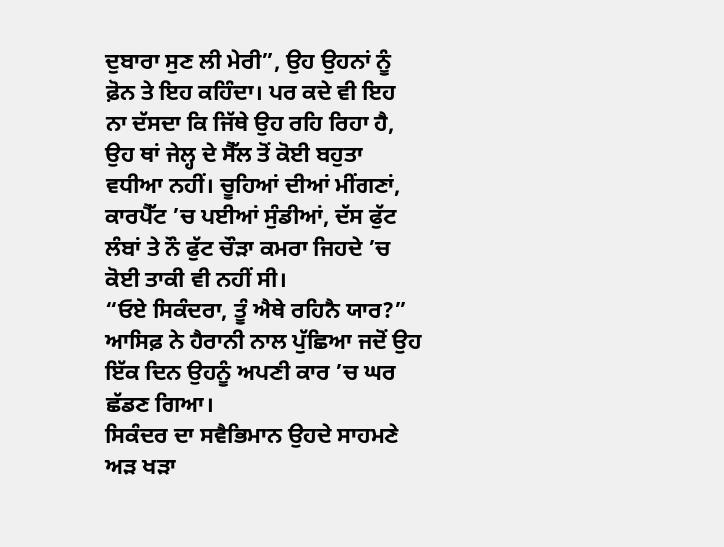ਦੁਬਾਰਾ ਸੁਣ ਲੀ ਮੇਰੀ”, ਉਹ ਉਹਨਾਂ ਨੂੰ ਫ਼ੋਨ ਤੇ ਇਹ ਕਹਿੰਦਾ। ਪਰ ਕਦੇ ਵੀ ਇਹ ਨਾ ਦੱਸਦਾ ਕਿ ਜਿੱਥੇ ਉਹ ਰਹਿ ਰਿਹਾ ਹੈ, ਉਹ ਥਾਂ ਜੇਲ੍ਹ ਦੇ ਸੈੱਲ ਤੋਂ ਕੋਈ ਬਹੁਤਾ ਵਧੀਆ ਨਹੀਂ। ਚੂਹਿਆਂ ਦੀਆਂ ਮੀਂਗਣਾਂ, ਕਾਰਪੈੱਟ ’ਚ ਪਈਆਂ ਸੁੰਡੀਆਂ, ਦੱਸ ਫੁੱਟ ਲੰਬਾਂ ਤੇ ਨੌ ਫੁੱਟ ਚੌੜਾ ਕਮਰਾ ਜਿਹਦੇ ’ਚ ਕੋਈ ਤਾਕੀ ਵੀ ਨਹੀਂ ਸੀ।
“ਓਏ ਸਿਕੰਦਰਾ, ਤੂੰ ਐਥੇ ਰਹਿਨੈ ਯਾਰ?” ਆਸਿਫ਼ ਨੇ ਹੈਰਾਨੀ ਨਾਲ ਪੁੱਛਿਆ ਜਦੋਂ ਉਹ ਇੱਕ ਦਿਨ ਉਹਨੂੰ ਅਪਣੀ ਕਾਰ ’ਚ ਘਰ ਛੱਡਣ ਗਿਆ।
ਸਿਕੰਦਰ ਦਾ ਸਵੈਭਿਮਾਨ ਉਹਦੇ ਸਾਹਮਣੇ ਅੜ ਖੜਾ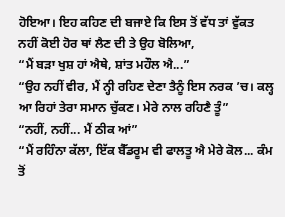ਹੋਇਆ। ਇਹ ਕਹਿਣ ਦੀ ਬਜਾਏ ਕਿ ਇਸ ਤੋਂ ਵੱਧ ਤਾਂ ਵੁੱਕਤ ਨਹੀਂ ਕੋਈ ਹੋਰ ਥਾਂ ਲੈਣ ਦੀ ਤੇ ਉਹ ਬੋਲਿਆ,
“ਮੈਂ ਬੜਾ ਖੁਸ਼ ਹਾਂ ਐਥੇ, ਸ਼ਾਂਤ ਮਹੌਲ ਐ...”
“ਉਹ ਨਹੀਂ ਵੀਰ, ਮੈਂ ਨ੍ਹੀ ਰਹਿਣ ਦੇਣਾ ਤੈਨੂੰ ਇਸ ਨਰਕ ’ਚ। ਕਲ੍ਹ ਆ ਰਿਹਾਂ ਤੇਰਾ ਸਮਾਨ ਚੁੱਕਣ। ਮੇਰੇ ਨਾਲ ਰਹਿਣੈ ਤੂੰ”
“ਨਹੀਂ, ਨਹੀਂ... ਮੈਂ ਠੀਕ ਆਂ”
“ਮੈਂ ਰਹਿੰਨਾ ਕੱਲਾ, ਇੱਕ ਬੈੱਡਰੂਮ ਵੀ ਫਾਲਤੂ ਐ ਮੇਰੇ ਕੋਲ... ਕੰਮ ਤੋਂ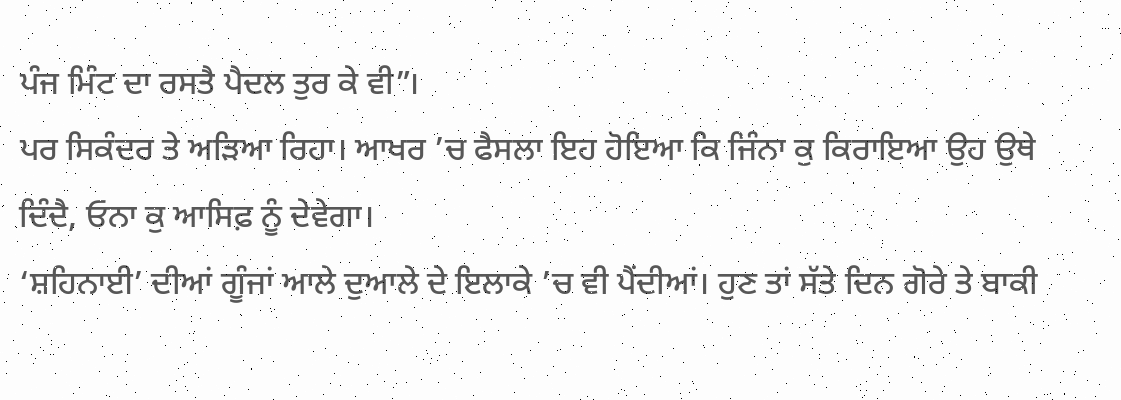ਪੰਜ ਮਿੰਟ ਦਾ ਰਸਤੈ ਪੈਦਲ ਤੁਰ ਕੇ ਵੀ”।
ਪਰ ਸਿਕੰਦਰ ਤੇ ਅੜਿਆ ਰਿਹਾ। ਆਖਰ ’ਚ ਫੈਸਲਾ ਇਹ ਹੋਇਆ ਕਿ ਜਿੰਨਾ ਕੁ ਕਿਰਾਇਆ ਉਹ ਉਥੇ ਦਿੰਦੈ, ਓਨਾ ਕੁ ਆਸਿਫ਼ ਨੂੰ ਦੇਵੇਗਾ।
‘ਸ਼ਹਿਨਾਈ’ ਦੀਆਂ ਗੂੰਜਾਂ ਆਲੇ ਦੁਆਲੇ ਦੇ ਇਲਾਕੇ ’ਚ ਵੀ ਪੈਂਦੀਆਂ। ਹੁਣ ਤਾਂ ਸੱਤੇ ਦਿਨ ਗੋਰੇ ਤੇ ਬਾਕੀ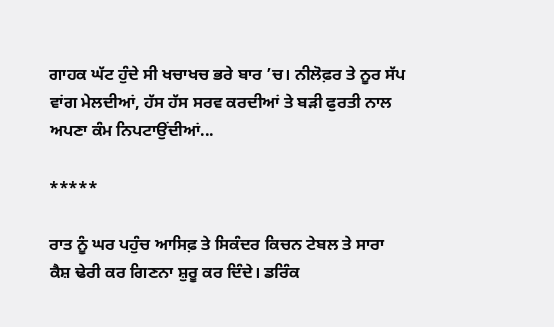ਗਾਹਕ ਘੱਟ ਹੁੰਦੇ ਸੀ ਖਚਾਖਚ ਭਰੇ ਬਾਰ ’ਚ। ਨੀਲੋਫ਼ਰ ਤੇ ਨੂਰ ਸੱਪ ਵਾਂਗ ਮੇਲਦੀਆਂ, ਹੱਸ ਹੱਸ ਸਰਵ ਕਰਦੀਆਂ ਤੇ ਬੜੀ ਫੁਰਤੀ ਨਾਲ ਅਪਣਾ ਕੰਮ ਨਿਪਟਾਉਂਦੀਆਂ...

*****

ਰਾਤ ਨੂੰ ਘਰ ਪਹੁੰਚ ਆਸਿਫ਼ ਤੇ ਸਿਕੰਦਰ ਕਿਚਨ ਟੇਬਲ ਤੇ ਸਾਰਾ ਕੈਸ਼ ਢੇਰੀ ਕਰ ਗਿਣਨਾ ਸ਼ੁਰੂ ਕਰ ਦਿੰਦੇ। ਡਰਿੰਕ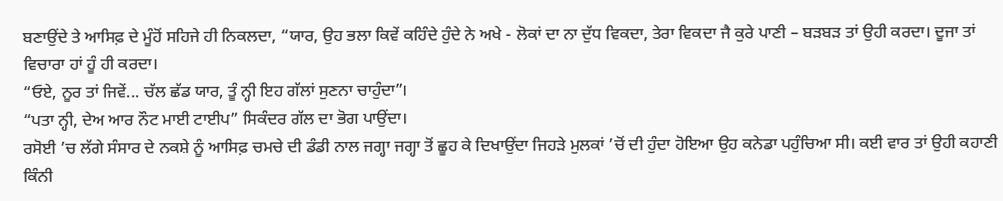ਬਣਾਉਂਦੇ ਤੇ ਆਸਿਫ਼ ਦੇ ਮੂੰਹੋਂ ਸਹਿਜੇ ਹੀ ਨਿਕਲਦਾ, “ਯਾਰ, ਉਹ ਭਲਾ ਕਿਵੇਂ ਕਹਿੰਦੇ ਹੁੰਦੇ ਨੇ ਅਖੇ - ਲੋਕਾਂ ਦਾ ਨਾ ਦੁੱਧ ਵਿਕਦਾ, ਤੇਰਾ ਵਿਕਦਾ ਜੈ ਕੁਰੇ ਪਾਣੀ – ਬੜਬੜ ਤਾਂ ਉਹੀ ਕਰਦਾ। ਦੂਜਾ ਤਾਂ ਵਿਚਾਰਾ ਹਾਂ ਹੂੰ ਹੀ ਕਰਦਾ।
“ਓਏ, ਨੂਰ ਤਾਂ ਜਿਵੇਂ... ਚੱਲ ਛੱਡ ਯਾਰ, ਤੂੰ ਨ੍ਹੀ ਇਹ ਗੱਲਾਂ ਸੁਣਨਾ ਚਾਹੁੰਦਾ”।
“ਪਤਾ ਨ੍ਹੀ, ਦੇਅ ਆਰ ਨੌਟ ਮਾਈ ਟਾਈਪ” ਸਿਕੰਦਰ ਗੱਲ ਦਾ ਭੋਗ ਪਾਉਂਦਾ।
ਰਸੋਈ ’ਚ ਲੱਗੇ ਸੰਸਾਰ ਦੇ ਨਕਸ਼ੇ ਨੂੰ ਆਸਿਫ਼ ਚਮਚੇ ਦੀ ਡੰਡੀ ਨਾਲ ਜਗ੍ਹਾ ਜਗ੍ਹਾ ਤੋਂ ਛੂਹ ਕੇ ਦਿਖਾਉਂਦਾ ਜਿਹੜੇ ਮੁਲਕਾਂ ’ਚੋਂ ਦੀ ਹੁੰਦਾ ਹੋਇਆ ਉਹ ਕਨੇਡਾ ਪਹੁੰਚਿਆ ਸੀ। ਕਈ ਵਾਰ ਤਾਂ ਉਹੀ ਕਹਾਣੀ ਕਿੰਨੀ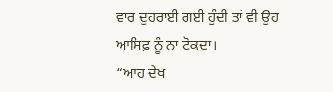ਵਾਰ ਦੁਹਰਾਈ ਗਈ ਹੁੰਦੀ ਤਾਂ ਵੀ ਉਹ ਆਸਿਫ਼ ਨੂੰ ਨਾ ਟੋਕਦਾ।
“ਆਹ ਦੇਖ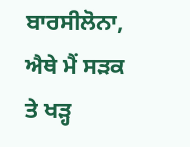ਬਾਰਸੀਲੋਨਾ, ਐਥੇ ਮੈਂ ਸੜਕ ਤੇ ਖੜ੍ਹ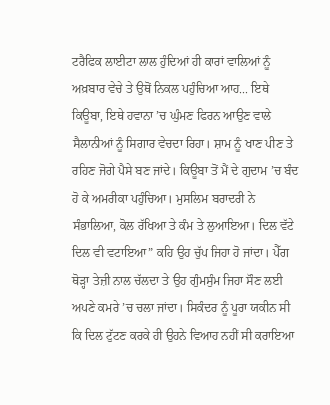ਟਰੈਫਿਕ ਲਾਈਟਾ ਲਾਲ ਹੁੰਦਿਆਂ ਹੀ ਕਾਰਾਂ ਵਾਲਿਆਂ ਨੂੰ ਅਖ਼ਬਾਰ ਵੇਚੇ ਤੇ ਉਥੋਂ ਨਿਕਲ ਪਹੁੰਚਿਆ ਆਹ... ਇਥੇ ਕਿਊਬਾ, ਇਥੇ ਹਵਾਨਾ ’ਚ ਘੁੰਮਣ ਫਿਰਨ ਆਉਣ ਵਾਲੇ ਸੈਲਾਨੀਆਂ ਨੂੰ ਸਿਗਾਰ ਵੇਚਦਾ ਰਿਹਾ। ਸ਼ਾਮ ਨੂੰ ਖਾਣ ਪੀਣ ਤੇ ਰਹਿਣ ਜੋਗੇ ਪੈਸੇ ਬਣ ਜਾਂਦੇ। ਕਿਊਬਾ ਤੋਂ ਮੈਂ ਦੇ ਗੁਦਾਮ ’ਚ ਬੰਦ ਹੋ ਕੇ ਅਮਰੀਕਾ ਪਹੁੰਚਿਆ। ਮੁਸਲਿਮ ਬਰਾਦਰੀ ਨੇ ਸੰਭਾਲਿਆ, ਕੋਲ ਰੱਖਿਆ ਤੇ ਕੰਮ ਤੇ ਲੁਆਇਆ। ਦਿਲ ਵੱਟੇ ਦਿਲ ਵੀ ਵਟਾਇਆ” ਕਹਿ ਉਹ ਚੁੱਪ ਜਿਹਾ ਹੋ ਜਾਂਦਾ। ਪੈੱਗ ਥੋੜ੍ਹਾ ਤੇਜ਼ੀ ਨਾਲ ਚੱਲਦਾ ਤੇ ਉਹ ਗੁੰਮਸੁੰਮ ਜਿਹਾ ਸੌਣ ਲਈ ਅਪਣੇ ਕਮਰੇ ’ਚ ਚਲਾ ਜਾਂਦਾ। ਸਿਕੰਦਰ ਨੂੰ ਪੂਰਾ ਯਕੀਨ ਸੀ ਕਿ ਦਿਲ ਟੁੱਟਣ ਕਰਕੇ ਹੀ ਉਹਨੇ ਵਿਆਹ ਨਹੀਂ ਸੀ ਕਰਾਇਆ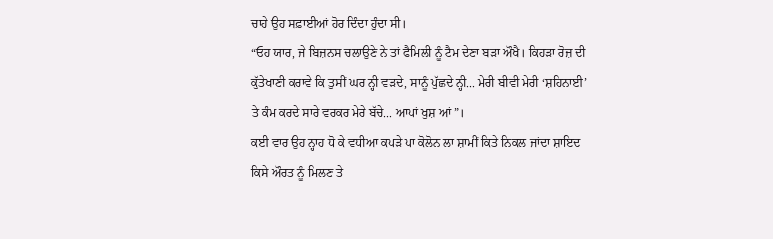ਚਾਹੇ ਉਹ ਸਫ਼ਾਈਆਂ ਹੋਰ ਦਿੰਦਾ ਹੁੰਦਾ ਸੀ।
“ਓਹ ਯਾਰ, ਜੇ ਬਿਜ਼ਨਸ ਚਲਾਉਣੇ ਨੇ ਤਾਂ ਫੈਮਿਲੀ ਨੂੰ ਟੈਮ ਦੇਣਾ ਬੜਾ ਔਖੈ। ਕਿਹੜਾ ਰੋਜ਼ ਦੀ ਕੁੱਤੇਖਾਣੀ ਕਰਾਵੇ ਕਿ ਤੁਸੀਂ ਘਰ ਨ੍ਹੀ ਵੜਦੇ, ਸਾਨੂੰ ਪੁੱਛਦੇ ਨ੍ਹੀ... ਮੇਰੀ ਬੀਵੀ ਮੇਰੀ ‘ਸ਼ਹਿਨਾਈ’ ਤੇ ਕੰਮ ਕਰਦੇ ਸਾਰੇ ਵਰਕਰ ਮੇਰੇ ਬੱਚੇ... ਆਪਾਂ ਖੁਸ਼ ਆਂ”।
ਕਈ ਵਾਰ ਉਹ ਨ੍ਹਾਹ ਧੋ ਕੇ ਵਧੀਆ ਕਪੜੇ ਪਾ ਕੋਲੋਨ ਲਾ ਸ਼ਾਮੀਂ ਕਿਤੇ ਨਿਕਲ ਜਾਂਦਾ ਸ਼ਾਇਦ ਕਿਸੇ ਔਰਤ ਨੂੰ ਮਿਲਣ ਤੇ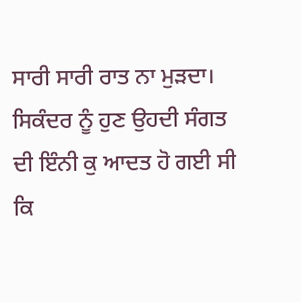ਸਾਰੀ ਸਾਰੀ ਰਾਤ ਨਾ ਮੁੜਦਾ। ਸਿਕੰਦਰ ਨੂੰ ਹੁਣ ਉਹਦੀ ਸੰਗਤ ਦੀ ਇੰਨੀ ਕੁ ਆਦਤ ਹੋ ਗਈ ਸੀ ਕਿ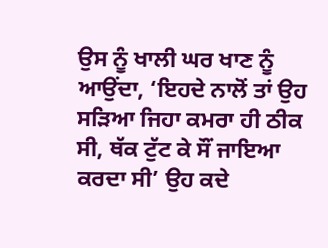ਉਸ ਨੂੰ ਖਾਲੀ ਘਰ ਖਾਣ ਨੂੰ ਆਉਂਦਾ, ‘ਇਹਦੇ ਨਾਲੋਂ ਤਾਂ ਉਹ ਸੜਿਆ ਜਿਹਾ ਕਮਰਾ ਹੀ ਠੀਕ ਸੀ, ਥੱਕ ਟੁੱਟ ਕੇ ਸੌਂ ਜਾਇਆ ਕਰਦਾ ਸੀ’ ਉਹ ਕਦੇ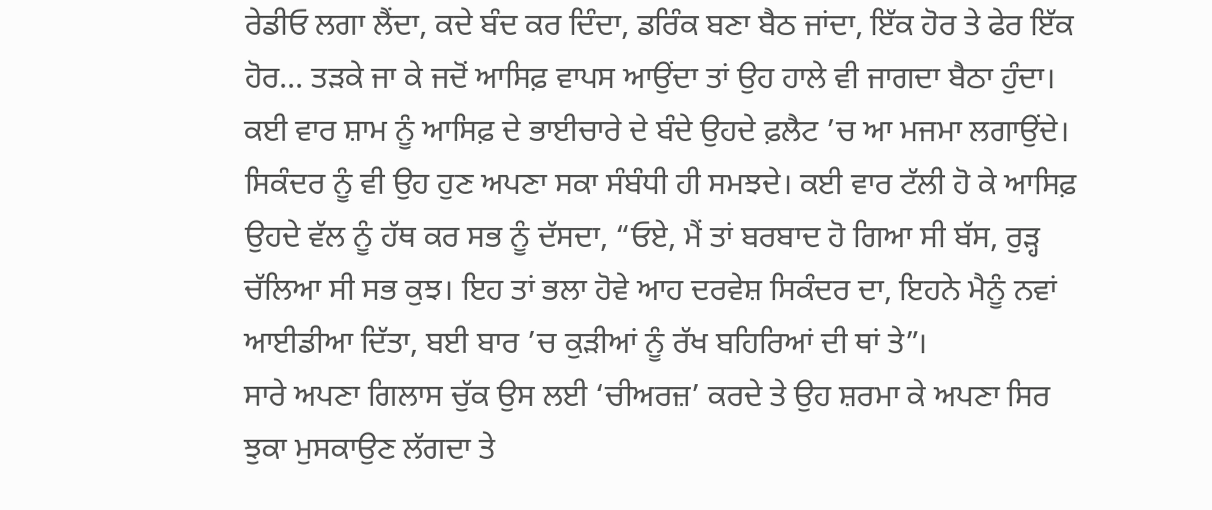ਰੇਡੀਓ ਲਗਾ ਲੈਂਦਾ, ਕਦੇ ਬੰਦ ਕਰ ਦਿੰਦਾ, ਡਰਿੰਕ ਬਣਾ ਬੈਠ ਜਾਂਦਾ, ਇੱਕ ਹੋਰ ਤੇ ਫੇਰ ਇੱਕ ਹੋਰ... ਤੜਕੇ ਜਾ ਕੇ ਜਦੋਂ ਆਸਿਫ਼ ਵਾਪਸ ਆਉਂਦਾ ਤਾਂ ਉਹ ਹਾਲੇ ਵੀ ਜਾਗਦਾ ਬੈਠਾ ਹੁੰਦਾ।
ਕਈ ਵਾਰ ਸ਼ਾਮ ਨੂੰ ਆਸਿਫ਼ ਦੇ ਭਾਈਚਾਰੇ ਦੇ ਬੰਦੇ ਉਹਦੇ ਫ਼ਲੈਟ ’ਚ ਆ ਮਜਮਾ ਲਗਾਉਂਦੇ। ਸਿਕੰਦਰ ਨੂੰ ਵੀ ਉਹ ਹੁਣ ਅਪਣਾ ਸਕਾ ਸੰਬੰਧੀ ਹੀ ਸਮਝਦੇ। ਕਈ ਵਾਰ ਟੱਲੀ ਹੋ ਕੇ ਆਸਿਫ਼ ਉਹਦੇ ਵੱਲ ਨੂੰ ਹੱਥ ਕਰ ਸਭ ਨੂੰ ਦੱਸਦਾ, “ਓਏ, ਮੈਂ ਤਾਂ ਬਰਬਾਦ ਹੋ ਗਿਆ ਸੀ ਬੱਸ, ਰੁੜ੍ਹ ਚੱਲਿਆ ਸੀ ਸਭ ਕੁਝ। ਇਹ ਤਾਂ ਭਲਾ ਹੋਵੇ ਆਹ ਦਰਵੇਸ਼ ਸਿਕੰਦਰ ਦਾ, ਇਹਨੇ ਮੈਨੂੰ ਨਵਾਂ ਆਈਡੀਆ ਦਿੱਤਾ, ਬਈ ਬਾਰ ’ਚ ਕੁੜੀਆਂ ਨੂੰ ਰੱਖ ਬਹਿਰਿਆਂ ਦੀ ਥਾਂ ਤੇ”।
ਸਾਰੇ ਅਪਣਾ ਗਿਲਾਸ ਚੁੱਕ ਉਸ ਲਈ ‘ਚੀਅਰਜ਼’ ਕਰਦੇ ਤੇ ਉਹ ਸ਼ਰਮਾ ਕੇ ਅਪਣਾ ਸਿਰ ਝੁਕਾ ਮੁਸਕਾਉਣ ਲੱਗਦਾ ਤੇ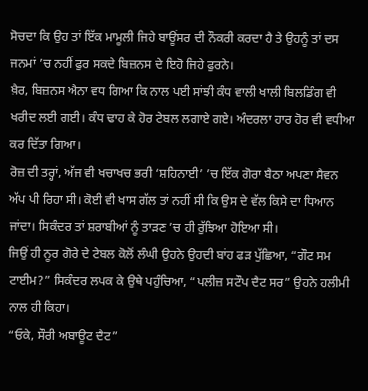ਸੋਚਦਾ ਕਿ ਉਹ ਤਾਂ ਇੱਕ ਮਾਮੂਲੀ ਜਿਹੇ ਬਾਊਂਸਰ ਦੀ ਨੌਕਰੀ ਕਰਦਾ ਹੈ ਤੇ ਉਹਨੂੰ ਤਾਂ ਦਸ ਜਨਮਾਂ ’ਚ ਨਹੀਂ ਫੁਰ ਸਕਦੇ ਬਿਜ਼ਨਸ ਦੇ ਇਹੋ ਜਿਹੇ ਫੁਰਨੇ।
ਖ਼ੈਰ, ਬਿਜ਼ਨਸ ਐਨਾ ਵਧ ਗਿਆ ਕਿ ਨਾਲ ਪਈ ਸਾਂਝੀ ਕੰਧ ਵਾਲੀ ਖਾਲੀ ਬਿਲਡਿੰਗ ਵੀ ਖਰੀਦ ਲਈ ਗਈ। ਕੰਧ ਢਾਹ ਕੇ ਹੋਰ ਟੇਬਲ ਲਗਾਏ ਗਏ। ਅੰਦਰਲਾ ਹਾਰ ਹੋਰ ਵੀ ਵਧੀਆ ਕਰ ਦਿੱਤਾ ਗਿਆ।
ਰੋਜ਼ ਦੀ ਤਰ੍ਹਾਂ, ਅੱਜ ਵੀ ਖਚਾਖਚ ਭਰੀ ‘ਸ਼ਹਿਨਾਈ’ ’ਚ ਇੱਕ ਗੋਰਾ ਬੈਠਾ ਅਪਣਾ ਸੈਵਨ ਅੱਪ ਪੀ ਰਿਹਾ ਸੀ। ਕੋਈ ਵੀ ਖਾਸ ਗੱਲ ਤਾਂ ਨਹੀਂ ਸੀ ਕਿ ਉਸ ਦੇ ਵੱਲ ਕਿਸੇ ਦਾ ਧਿਆਨ ਜਾਂਦਾ। ਸਿਕੰਦਰ ਤਾਂ ਸ਼ਰਾਬੀਆਂ ਨੂੰ ਤਾੜਣ ’ਚ ਹੀ ਰੁੱਝਿਆ ਹੋਇਆ ਸੀ।
ਜਿਉਂ ਹੀ ਨੂਰ ਗੋਰੇ ਦੇ ਟੇਬਲ ਕੋਲੋਂ ਲੰਘੀ ਉਹਨੇ ਉਹਦੀ ਬਾਂਹ ਫੜ ਪੁੱਛਿਆ, “ਗੌਟ ਸਮ ਟਾਈਮ?” ਸਿਕੰਦਰ ਲਪਕ ਕੇ ਉਥੇ ਪਹੁੰਚਿਆ, “ਪਲੀਜ਼ ਸਟੌਪ ਦੈਟ ਸਰ” ਉਹਨੇ ਹਲੀਮੀ ਨਾਲ ਹੀ ਕਿਹਾ।
“ਓਕੇ, ਸੌਰੀ ਅਬਾਊਟ ਦੈਟ”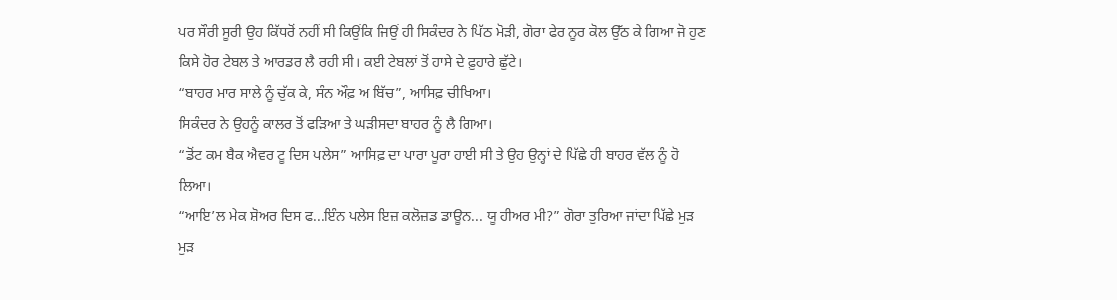ਪਰ ਸੌਰੀ ਸੂਰੀ ਉਹ ਕਿੱਧਰੋਂ ਨਹੀਂ ਸੀ ਕਿਉਂਕਿ ਜਿਉਂ ਹੀ ਸਿਕੰਦਰ ਨੇ ਪਿੱਠ ਮੋੜੀ, ਗੋਰਾ ਫੇਰ ਨੂਰ ਕੋਲ ਉੱਠ ਕੇ ਗਿਆ ਜੋ ਹੁਣ ਕਿਸੇ ਹੋਰ ਟੇਬਲ ਤੇ ਆਰਡਰ ਲੈ ਰਹੀ ਸੀ। ਕਈ ਟੇਬਲਾਂ ਤੋਂ ਹਾਸੇ ਦੇ ਫ਼ੁਹਾਰੇ ਛੁੱਟੇ।
“ਬਾਹਰ ਮਾਰ ਸਾਲੇ ਨੂੰ ਚੁੱਕ ਕੇ, ਸੰਨ ਔਫ਼ ਅ ਬਿੱਚ”, ਆਸਿਫ਼ ਚੀਖਿਆ।
ਸਿਕੰਦਰ ਨੇ ਉਹਨੂੰ ਕਾਲਰ ਤੋਂ ਫੜਿਆ ਤੇ ਘੜੀਸਦਾ ਬਾਹਰ ਨੂੰ ਲੈ ਗਿਆ।
“ਡੋਂਟ ਕਮ ਬੈਕ ਐਵਰ ਟੂ ਦਿਸ ਪਲੇਸ” ਆਸਿਫ਼ ਦਾ ਪਾਰਾ ਪੂਰਾ ਹਾਈ ਸੀ ਤੇ ਉਹ ਉਨ੍ਹਾਂ ਦੇ ਪਿੱਛੇ ਹੀ ਬਾਹਰ ਵੱਲ ਨੂੰ ਹੋ ਲਿਆ।
“ਆਇ’ਲ ਮੇਕ ਸ਼ੋਅਰ ਦਿਸ ਫ...ਇੰਨ ਪਲੇਸ ਇਜ਼ ਕਲੋਜ਼ਡ ਡਾਊਨ... ਯੂ ਹੀਅਰ ਮੀ?” ਗੋਰਾ ਤੁਰਿਆ ਜਾਂਦਾ ਪਿੱਛੇ ਮੁੜ ਮੁੜ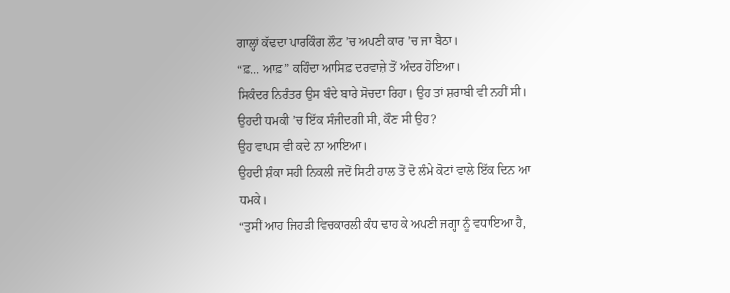ਗਾਲ੍ਹਾਂ ਕੱਢਦਾ ਪਾਰਕਿੰਗ ਲੌਟ ’ਚ ਅਪਣੀ ਕਾਰ ’ਚ ਜਾ ਬੈਠਾ।
“ਫ਼... ਆਫ਼” ਕਹਿੰਦਾ ਆਸਿਫ਼ ਦਰਵਾਜ਼ੇ ਤੋਂ ਅੰਦਰ ਹੋਇਆ।
ਸਿਕੰਦਰ ਨਿਰੰਤਰ ਉਸ ਬੰਦੇ ਬਾਰੇ ਸੋਚਦਾ ਰਿਹਾ। ਉਹ ਤਾਂ ਸ਼ਰਾਬੀ ਵੀ ਨਹੀਂ ਸੀ। ਉਹਦੀ ਧਮਕੀ ’ਚ ਇੱਕ ਸੰਜੀਦਗੀ ਸੀ, ਕੌਣ ਸੀ ਉਹ?
ਉਹ ਵਾਪਸ ਵੀ ਕਦੇ ਨਾ ਆਇਆ।
ਉਹਦੀ ਸ਼ੰਕਾ ਸਹੀ ਨਿਕਲੀ ਜਦੋਂ ਸਿਟੀ ਹਾਲ ਤੋਂ ਦੋ ਲੰਮੇ ਕੋਟਾਂ ਵਾਲੇ ਇੱਕ ਦਿਨ ਆ ਧਮਕੇ।
“ਤੁਸੀਂ ਆਹ ਜਿਹੜੀ ਵਿਚਕਾਰਲੀ ਕੰਧ ਢਾਹ ਕੇ ਅਪਣੀ ਜਗ੍ਹਾ ਨੂੰ ਵਧਾਇਆ ਹੈ,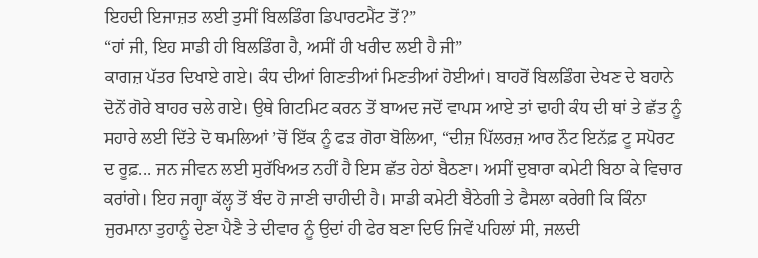ਇਹਦੀ ਇਜਾਜ਼ਤ ਲਈ ਤੁਸੀਂ ਬਿਲਡਿੰਗ ਡਿਪਾਰਟਮੈਂਟ ਤੋਂ?”
“ਹਾਂ ਜੀ, ਇਹ ਸਾਡੀ ਹੀ ਬਿਲਡਿੰਗ ਹੈ, ਅਸੀਂ ਹੀ ਖਰੀਦ ਲਈ ਹੈ ਜੀ”
ਕਾਗਜ਼ ਪੱਤਰ ਦਿਖਾਏ ਗਏ। ਕੰਧ ਦੀਆਂ ਗਿਣਤੀਆਂ ਮਿਣਤੀਆਂ ਹੋਈਆਂ। ਬਾਹਰੋਂ ਬਿਲਡਿੰਗ ਦੇਖਣ ਦੇ ਬਹਾਨੇ ਦੋਨੋਂ ਗੋਰੇ ਬਾਹਰ ਚਲੇ ਗਏ। ਉਥੇ ਗਿਟਮਿਟ ਕਰਨ ਤੋਂ ਬਾਅਦ ਜਦੋਂ ਵਾਪਸ ਆਏ ਤਾਂ ਢਾਹੀ ਕੰਧ ਦੀ ਥਾਂ ਤੇ ਛੱਤ ਨੂੰ ਸਹਾਰੇ ਲਈ ਦਿੱਤੇ ਦੋ ਥਮਲਿਆਂ ’ਚੋਂ ਇੱਕ ਨੂੰ ਫੜ ਗੋਰਾ ਬੋਲਿਆ, “ਦੀਜ਼ ਪਿੱਲਰਜ਼ ਆਰ ਨੌਟ ਇਨੱਫ਼ ਟੂ ਸਪੋਰਟ ਦ ਰੂਫ਼... ਜਨ ਜੀਵਨ ਲਈ ਸੁਰੱਖਿਅਤ ਨਹੀਂ ਹੈ ਇਸ ਛੱਤ ਹੇਠਾਂ ਬੈਠਣਾ। ਅਸੀਂ ਦੁਬਾਰਾ ਕਮੇਟੀ ਬਿਠਾ ਕੇ ਵਿਚਾਰ ਕਰਾਂਗੇ। ਇਹ ਜਗ੍ਹਾ ਕੱਲ੍ਹ ਤੋਂ ਬੰਦ ਹੋ ਜਾਣੀ ਚਾਹੀਦੀ ਹੈ। ਸਾਡੀ ਕਮੇਟੀ ਬੈਠੇਗੀ ਤੇ ਫੈਸਲਾ ਕਰੇਗੀ ਕਿ ਕਿੰਨਾ ਜੁਰਮਾਨਾ ਤੁਹਾਨੂੰ ਦੇਣਾ ਪੈਣੈ ਤੇ ਦੀਵਾਰ ਨੂੰ ਉਦਾਂ ਹੀ ਫੇਰ ਬਣਾ ਦਿਓ ਜਿਵੇਂ ਪਹਿਲਾਂ ਸੀ, ਜਲਦੀ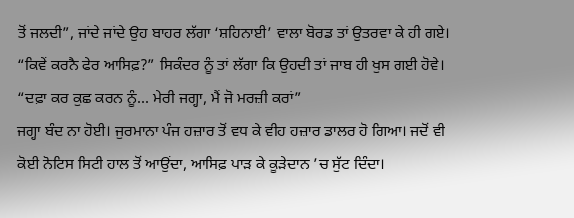ਤੋਂ ਜਲਦੀ”, ਜਾਂਦੇ ਜਾਂਦੇ ਉਹ ਬਾਹਰ ਲੱਗਾ ‘ਸ਼ਹਿਨਾਈ’ ਵਾਲਾ ਬੋਰਡ ਤਾਂ ਉਤਰਵਾ ਕੇ ਹੀ ਗਏ।
“ਕਿਵੇਂ ਕਰਨੈ ਫੇਰ ਆਸਿਫ਼?” ਸਿਕੰਦਰ ਨੂੰ ਤਾਂ ਲੱਗਾ ਕਿ ਉਹਦੀ ਤਾਂ ਜਾਬ ਹੀ ਖੁਸ ਗਈ ਹੋਵੇ।
“ਦਫ਼ਾ ਕਰ ਕੁਛ ਕਰਨ ਨੂੰ... ਮੇਰੀ ਜਗ੍ਹਾ, ਮੈਂ ਜੋ ਮਰਜ਼ੀ ਕਰਾਂ”
ਜਗ੍ਹਾ ਬੰਦ ਨਾ ਹੋਈ। ਜੁਰਮਾਨਾ ਪੰਜ ਹਜ਼ਾਰ ਤੋਂ ਵਧ ਕੇ ਵੀਹ ਹਜ਼ਾਰ ਡਾਲਰ ਹੋ ਗਿਆ। ਜਦੋਂ ਵੀ ਕੋਈ ਨੋਟਿਸ ਸਿਟੀ ਹਾਲ ਤੋਂ ਆਉਂਦਾ, ਆਸਿਫ਼ ਪਾੜ ਕੇ ਕੂੜੇਦਾਨ ’ਚ ਸੁੱਟ ਦਿੰਦਾ।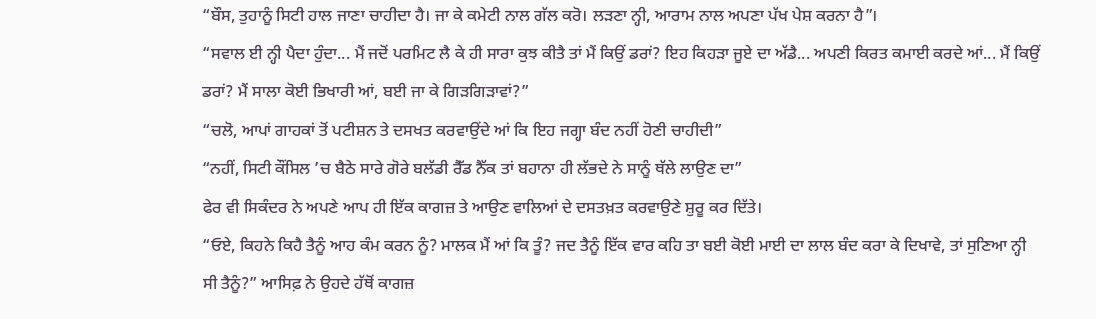“ਬੌਸ, ਤੁਹਾਨੂੰ ਸਿਟੀ ਹਾਲ ਜਾਣਾ ਚਾਹੀਦਾ ਹੈ। ਜਾ ਕੇ ਕਮੇਟੀ ਨਾਲ ਗੱਲ ਕਰੋ। ਲੜਣਾ ਨ੍ਹੀ, ਆਰਾਮ ਨਾਲ ਅਪਣਾ ਪੱਖ ਪੇਸ਼ ਕਰਨਾ ਹੈ”।
“ਸਵਾਲ ਈ ਨ੍ਹੀ ਪੈਦਾ ਹੁੰਦਾ... ਮੈਂ ਜਦੋਂ ਪਰਮਿਟ ਲੈ ਕੇ ਹੀ ਸਾਰਾ ਕੁਝ ਕੀਤੈ ਤਾਂ ਮੈਂ ਕਿਉਂ ਡਰਾਂ? ਇਹ ਕਿਹੜਾ ਜੂਏ ਦਾ ਅੱਡੈ... ਅਪਣੀ ਕਿਰਤ ਕਮਾਈ ਕਰਦੇ ਆਂ... ਮੈਂ ਕਿਉਂ ਡਰਾਂ? ਮੈਂ ਸਾਲਾ ਕੋਈ ਭਿਖਾਰੀ ਆਂ, ਬਈ ਜਾ ਕੇ ਗਿੜਗਿੜਾਵਾਂ?”
“ਚਲੋ, ਆਪਾਂ ਗਾਹਕਾਂ ਤੋਂ ਪਟੀਸ਼ਨ ਤੇ ਦਸਖਤ ਕਰਵਾਉਂਦੇ ਆਂ ਕਿ ਇਹ ਜਗ੍ਹਾ ਬੰਦ ਨਹੀਂ ਹੋਣੀ ਚਾਹੀਦੀ”
“ਨਹੀਂ, ਸਿਟੀ ਕੌਂਸਿਲ ’ਚ ਬੈਠੇ ਸਾਰੇ ਗੋਰੇ ਬਲੱਡੀ ਰੈੱਡ ਨੈੱਕ ਤਾਂ ਬਹਾਨਾ ਹੀ ਲੱਭਦੇ ਨੇ ਸਾਨੂੰ ਥੱਲੇ ਲਾਉਣ ਦਾ”
ਫੇਰ ਵੀ ਸਿਕੰਦਰ ਨੇ ਅਪਣੇ ਆਪ ਹੀ ਇੱਕ ਕਾਗਜ਼ ਤੇ ਆਉਣ ਵਾਲਿਆਂ ਦੇ ਦਸਤਖ਼ਤ ਕਰਵਾਉਣੇ ਸ਼ੁਰੂ ਕਰ ਦਿੱਤੇ।
“ਓਏ, ਕਿਹਨੇ ਕਿਹੈ ਤੈਨੂੰ ਆਹ ਕੰਮ ਕਰਨ ਨੂੰ? ਮਾਲਕ ਮੈਂ ਆਂ ਕਿ ਤੂੰ? ਜਦ ਤੈਨੂੰ ਇੱਕ ਵਾਰ ਕਹਿ ਤਾ ਬਈ ਕੋਈ ਮਾਈ ਦਾ ਲਾਲ ਬੰਦ ਕਰਾ ਕੇ ਦਿਖਾਵੇ, ਤਾਂ ਸੁਣਿਆ ਨ੍ਹੀ ਸੀ ਤੈਨੂੰ?” ਆਸਿਫ਼ ਨੇ ਉਹਦੇ ਹੱਥੋਂ ਕਾਗਜ਼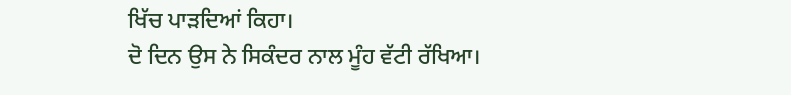ਖਿੱਚ ਪਾੜਦਿਆਂ ਕਿਹਾ।
ਦੋ ਦਿਨ ਉਸ ਨੇ ਸਿਕੰਦਰ ਨਾਲ ਮੂੰਹ ਵੱਟੀ ਰੱਖਿਆ।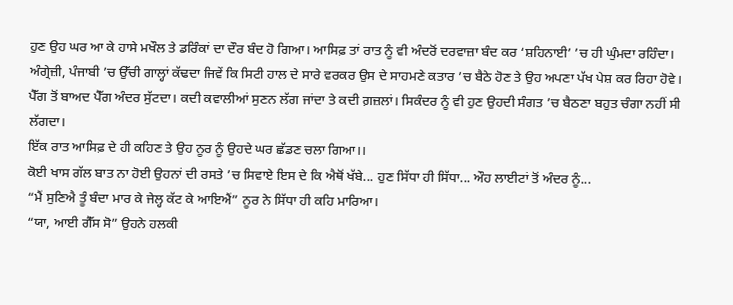ਹੁਣ ਉਹ ਘਰ ਆ ਕੇ ਹਾਸੇ ਮਖੌਲ ਤੇ ਡਰਿੰਕਾਂ ਦਾ ਦੌਰ ਬੰਦ ਹੋ ਗਿਆ। ਆਸਿਫ਼ ਤਾਂ ਰਾਤ ਨੂੰ ਵੀ ਅੰਦਰੋਂ ਦਰਵਾਜ਼ਾ ਬੰਦ ਕਰ ‘ਸ਼ਹਿਨਾਈ’ ’ਚ ਹੀ ਘੁੰਮਦਾ ਰਹਿੰਦਾ। ਅੰਗ੍ਰੇਜ਼ੀ, ਪੰਜਾਬੀ ’ਚ ਉੱਚੀ ਗਾਲ੍ਹਾਂ ਕੱਢਦਾ ਜਿਵੇਂ ਕਿ ਸਿਟੀ ਹਾਲ ਦੇ ਸਾਰੇ ਵਰਕਰ ਉਸ ਦੇ ਸਾਹਮਣੇ ਕਤਾਰ ’ਚ ਬੈਠੇ ਹੋਣ ਤੇ ਉਹ ਅਪਣਾ ਪੱਖ ਪੇਸ਼ ਕਰ ਰਿਹਾ ਹੋਵੇ। ਪੈੱਗ ਤੋਂ ਬਾਅਦ ਪੈੱਗ ਅੰਦਰ ਸੁੱਟਦਾ। ਕਦੀ ਕਵਾਲੀਆਂ ਸੁਣਨ ਲੱਗ ਜਾਂਦਾ ਤੇ ਕਦੀ ਗ਼ਜ਼ਲਾਂ। ਸਿਕੰਦਰ ਨੂੰ ਵੀ ਹੁਣ ਉਹਦੀ ਸੰਗਤ ’ਚ ਬੈਠਣਾ ਬਹੁਤ ਚੰਗਾ ਨਹੀਂ ਸੀ ਲੱਗਦਾ।
ਇੱਕ ਰਾਤ ਆਸਿਫ਼ ਦੇ ਹੀ ਕਹਿਣ ਤੇ ਉਹ ਨੂਰ ਨੂੰ ਉਹਦੇ ਘਰ ਛੱਡਣ ਚਲਾ ਗਿਆ।।
ਕੋਈ ਖਾਸ ਗੱਲ ਬਾਤ ਨਾ ਹੋਈ ਉਹਨਾਂ ਦੀ ਰਸਤੇ ’ਚ ਸਿਵਾਏ ਇਸ ਦੇ ਕਿ ਐਥੋਂ ਖੱਬੇ... ਹੁਣ ਸਿੱਧਾ ਹੀ ਸਿੱਧਾ... ਔਹ ਲਾਈਟਾਂ ਤੋਂ ਅੰਦਰ ਨੂੰ...
“ਮੈਂ ਸੁਣਿਐ ਤੂੰ ਬੰਦਾ ਮਾਰ ਕੇ ਜੇਲ੍ਹ ਕੱਟ ਕੇ ਆਇਐਂ” ਨੂਰ ਨੇ ਸਿੱਧਾ ਹੀ ਕਹਿ ਮਾਰਿਆ।
“ਯਾ, ਆਈ ਗੈੱਸ ਸੋ” ਉਹਨੇ ਹਲਕੀ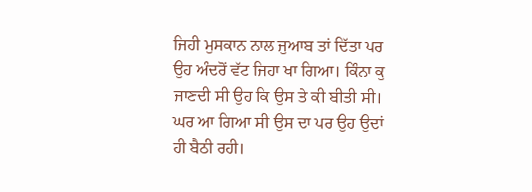ਜਿਹੀ ਮੁਸਕਾਨ ਨਾਲ ਜੁਆਬ ਤਾਂ ਦਿੱਤਾ ਪਰ ਉਹ ਅੰਦਰੋਂ ਵੱਟ ਜਿਹਾ ਖਾ ਗਿਆ। ਕਿੰਨਾ ਕੁ ਜਾਣਦੀ ਸੀ ਉਹ ਕਿ ਉਸ ਤੇ ਕੀ ਬੀਤੀ ਸੀ।
ਘਰ ਆ ਗਿਆ ਸੀ ਉਸ ਦਾ ਪਰ ਉਹ ਉਦਾਂ ਹੀ ਬੈਠੀ ਰਹੀ।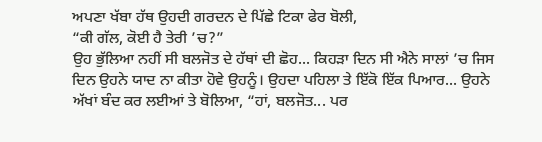ਅਪਣਾ ਖੱਬਾ ਹੱਥ ਉਹਦੀ ਗਰਦਨ ਦੇ ਪਿੱਛੇ ਟਿਕਾ ਫੇਰ ਬੋਲੀ,
“ਕੀ ਗੱਲ, ਕੋਈ ਹੈ ਤੇਰੀ ’ਚ?”
ਉਹ ਭੁੱਲਿਆ ਨਹੀਂ ਸੀ ਬਲਜੋਤ ਦੇ ਹੱਥਾਂ ਦੀ ਛੋਹ... ਕਿਹੜਾ ਦਿਨ ਸੀ ਐਨੇ ਸਾਲਾਂ ’ਚ ਜਿਸ ਦਿਨ ਉਹਨੇ ਯਾਦ ਨਾ ਕੀਤਾ ਹੋਵੇ ਉਹਨੂੰ। ਉਹਦਾ ਪਹਿਲਾ ਤੇ ਇੱਕੋ ਇੱਕ ਪਿਆਰ... ਉਹਨੇ ਅੱਖਾਂ ਬੰਦ ਕਰ ਲਈਆਂ ਤੇ ਬੋਲਿਆ, “ਹਾਂ, ਬਲਜੋਤ... ਪਰ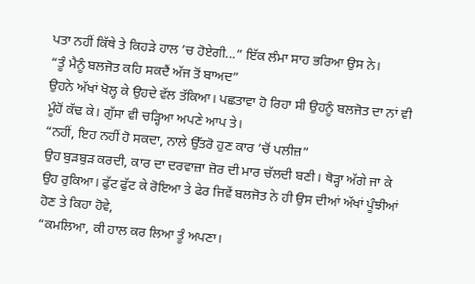ਪਤਾ ਨਹੀਂ ਕਿੱਥੇ ਤੇ ਕਿਹੜੇ ਹਾਲ ’ਚ ਹੋਏਗੀ...” ਇੱਕ ਲੰਮਾ ਸਾਹ ਭਰਿਆ ਉਸ ਨੇ।
“ਤੂੰ ਮੈਨੂੰ ਬਲਜੋਤ ਕਹਿ ਸਕਦੈਂ ਅੱਜ ਤੋਂ ਬਾਅਦ”
ਉਹਨੇ ਅੱਖਾਂ ਖੋਲ੍ਹ ਕੇ ਉਹਦੇ ਵੱਲ ਤੱਕਿਆ। ਪਛਤਾਵਾ ਹੋ ਰਿਹਾ ਸੀ ਉਹਨੂੰ ਬਲਜੋਤ ਦਾ ਨਾਂ ਵੀ ਮੂੰਹੋਂ ਕੱਢ ਕੇ। ਗੁੱਸਾ ਵੀ ਚੜ੍ਹਿਆ ਅਪਣੇ ਆਪ ਤੇ।
“ਨਹੀਂ, ਇਹ ਨਹੀਂ ਹੋ ਸਕਦਾ, ਨਾਲੇ ਉੱਤਰੋ ਹੁਣ ਕਾਰ ’ਚੋਂ ਪਲੀਜ਼”
ਉਹ ਬੁੜਬੁੜ ਕਰਦੀ, ਕਾਰ ਦਾ ਦਰਵਾਜ਼ਾ ਜ਼ੋਰ ਦੀ ਮਾਰ ਚੱਲਦੀ ਬਣੀ। ਥੋੜ੍ਹਾ ਅੱਗੇ ਜਾ ਕੇ ਉਹ ਰੁਕਿਆ। ਫੁੱਟ ਫੁੱਟ ਕੇ ਰੋਇਆ ਤੇ ਫੇਰ ਜਿਵੇਂ ਬਲਜੋਤ ਨੇ ਹੀ ਉਸ ਦੀਆਂ ਅੱਖਾਂ ਪੂੰਝੀਆਂ ਹੋਣ ਤੇ ਕਿਹਾ ਹੋਵੇ,
“ਕਮਲਿਆ, ਕੀ ਹਾਲ ਕਰ ਲਿਆ ਤੂੰ ਅਪਣਾ।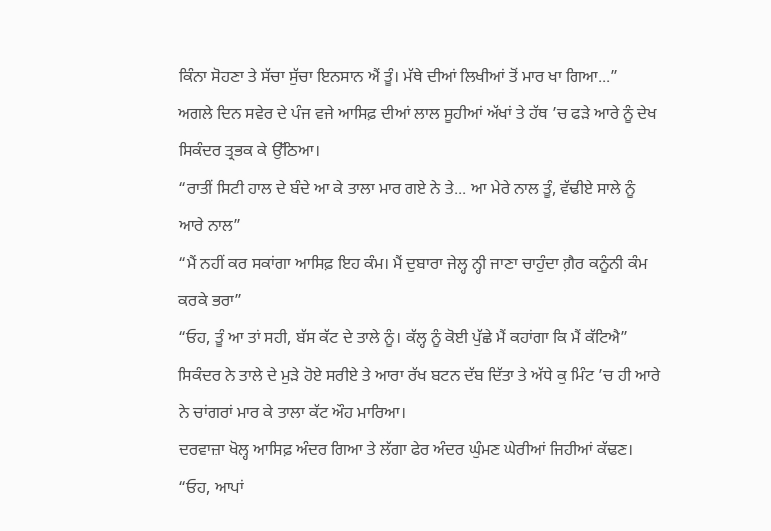ਕਿੰਨਾ ਸੋਹਣਾ ਤੇ ਸੱਚਾ ਸੁੱਚਾ ਇਨਸਾਨ ਐਂ ਤੂੰ। ਮੱਥੇ ਦੀਆਂ ਲਿਖੀਆਂ ਤੋਂ ਮਾਰ ਖਾ ਗਿਆ...”
ਅਗਲੇ ਦਿਨ ਸਵੇਰ ਦੇ ਪੰਜ ਵਜੇ ਆਸਿਫ਼ ਦੀਆਂ ਲਾਲ ਸੂਹੀਆਂ ਅੱਖਾਂ ਤੇ ਹੱਥ ’ਚ ਫੜੇ ਆਰੇ ਨੂੰ ਦੇਖ ਸਿਕੰਦਰ ਤ੍ਰਭਕ ਕੇ ਉੱਠਿਆ।
“ਰਾਤੀਂ ਸਿਟੀ ਹਾਲ ਦੇ ਬੰਦੇ ਆ ਕੇ ਤਾਲਾ ਮਾਰ ਗਏ ਨੇ ਤੇ... ਆ ਮੇਰੇ ਨਾਲ ਤੂੰ, ਵੱਢੀਏ ਸਾਲੇ ਨੂੰ ਆਰੇ ਨਾਲ”
“ਮੈਂ ਨਹੀਂ ਕਰ ਸਕਾਂਗਾ ਆਸਿਫ਼ ਇਹ ਕੰਮ। ਮੈਂ ਦੁਬਾਰਾ ਜੇਲ੍ਹ ਨ੍ਹੀ ਜਾਣਾ ਚਾਹੁੰਦਾ ਗ਼ੈਰ ਕਨੂੰਨੀ ਕੰਮ ਕਰਕੇ ਭਰਾ”
“ਓਹ, ਤੂੰ ਆ ਤਾਂ ਸਹੀ, ਬੱਸ ਕੱਟ ਦੇ ਤਾਲੇ ਨੂੰ। ਕੱਲ੍ਹ ਨੂੰ ਕੋਈ ਪੁੱਛੇ ਮੈਂ ਕਹਾਂਗਾ ਕਿ ਮੈਂ ਕੱਟਿਐ”
ਸਿਕੰਦਰ ਨੇ ਤਾਲੇ ਦੇ ਮੁੜੇ ਹੋਏ ਸਰੀਏ ਤੇ ਆਰਾ ਰੱਖ ਬਟਨ ਦੱਬ ਦਿੱਤਾ ਤੇ ਅੱਧੇ ਕੁ ਮਿੰਟ ’ਚ ਹੀ ਆਰੇ ਨੇ ਚਾਂਗਰਾਂ ਮਾਰ ਕੇ ਤਾਲਾ ਕੱਟ ਔਹ ਮਾਰਿਆ।
ਦਰਵਾਜ਼ਾ ਖੋਲ੍ਹ ਆਸਿਫ਼ ਅੰਦਰ ਗਿਆ ਤੇ ਲੱਗਾ ਫੇਰ ਅੰਦਰ ਘੁੰਮਣ ਘੇਰੀਆਂ ਜਿਹੀਆਂ ਕੱਢਣ।
“ਓਹ, ਆਪਾਂ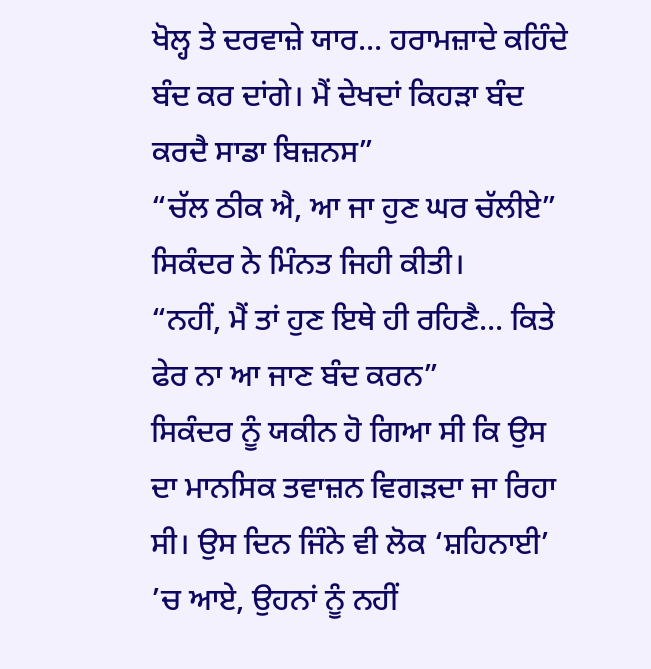ਖੋਲ੍ਹ ਤੇ ਦਰਵਾਜ਼ੇ ਯਾਰ... ਹਰਾਮਜ਼ਾਦੇ ਕਹਿੰਦੇ ਬੰਦ ਕਰ ਦਾਂਗੇ। ਮੈਂ ਦੇਖਦਾਂ ਕਿਹੜਾ ਬੰਦ ਕਰਦੈ ਸਾਡਾ ਬਿਜ਼ਨਸ”
“ਚੱਲ ਠੀਕ ਐ, ਆ ਜਾ ਹੁਣ ਘਰ ਚੱਲੀਏ” ਸਿਕੰਦਰ ਨੇ ਮਿੰਨਤ ਜਿਹੀ ਕੀਤੀ।
“ਨਹੀਂ, ਮੈਂ ਤਾਂ ਹੁਣ ਇਥੇ ਹੀ ਰਹਿਣੈ... ਕਿਤੇ ਫੇਰ ਨਾ ਆ ਜਾਣ ਬੰਦ ਕਰਨ”
ਸਿਕੰਦਰ ਨੂੰ ਯਕੀਨ ਹੋ ਗਿਆ ਸੀ ਕਿ ਉਸ ਦਾ ਮਾਨਸਿਕ ਤਵਾਜ਼ਨ ਵਿਗੜਦਾ ਜਾ ਰਿਹਾ ਸੀ। ਉਸ ਦਿਨ ਜਿੰਨੇ ਵੀ ਲੋਕ ‘ਸ਼ਹਿਨਾਈ’ ’ਚ ਆਏ, ਉਹਨਾਂ ਨੂੰ ਨਹੀਂ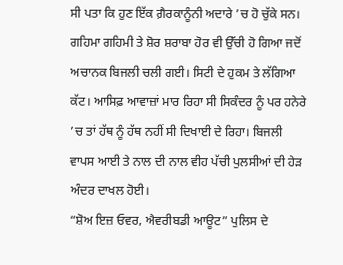ਸੀ ਪਤਾ ਕਿ ਹੁਣ ਇੱਕ ਗ਼ੈਰਕਾਨੂੰਨੀ ਅਦਾਰੇ ’ਚ ਹੋ ਚੁੱਕੇ ਸਨ। ਗਹਿਮਾ ਗਹਿਮੀ ਤੇ ਸ਼ੋਰ ਸ਼ਰਾਬਾ ਹੋਰ ਵੀ ਉੱਚੀ ਹੋ ਗਿਆ ਜਦੋਂ ਅਚਾਨਕ ਬਿਜਲੀ ਚਲੀ ਗਈ। ਸਿਟੀ ਦੇ ਹੁਕਮ ਤੇ ਲੱਗਿਆ ਕੱਟ। ਆਸਿਫ਼ ਆਵਾਜ਼ਾਂ ਮਾਰ ਰਿਹਾ ਸੀ ਸਿਕੰਦਰ ਨੂੰ ਪਰ ਹਨੇਰੇ ’ਚ ਤਾਂ ਹੱਥ ਨੂੰ ਹੱਥ ਨਹੀਂ ਸੀ ਦਿਖਾਈ ਦੇ ਰਿਹਾ। ਬਿਜਲੀ ਵਾਪਸ ਆਈ ਤੇ ਨਾਲ ਦੀ ਨਾਲ ਵੀਹ ਪੱਚੀ ਪੁਲਸੀਆਂ ਦੀ ਹੇੜ ਅੰਦਰ ਦਾਖਲ ਹੋਈ।
“ਸ਼ੋਅ ਇਜ਼ ਓਵਰ, ਐਵਰੀਬਡੀ ਆਊਟ” ਪੁਲਿਸ ਦੇ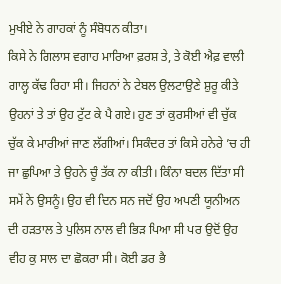ਮੁਖੀਏ ਨੇ ਗਾਹਕਾਂ ਨੂੰ ਸੰਬੋਧਨ ਕੀਤਾ।
ਕਿਸੇ ਨੇ ਗਿਲਾਸ ਵਗਾਹ ਮਾਰਿਆ ਫ਼ਰਸ਼ ਤੇ, ਤੇ ਕੋਈ ਐਫ਼ ਵਾਲੀ ਗਾਲ੍ਹ ਕੱਢ ਰਿਹਾ ਸੀ। ਜਿਹਨਾਂ ਨੇ ਟੇਬਲ ਉਲਟਾਉਣੇ ਸ਼ੁਰੂ ਕੀਤੇ ਉਹਨਾਂ ਤੇ ਤਾਂ ਉਹ ਟੁੱਟ ਕੇ ਪੈ ਗਏ। ਹੁਣ ਤਾਂ ਕੁਰਸੀਆਂ ਵੀ ਚੁੱਕ ਚੁੱਕ ਕੇ ਮਾਰੀਆਂ ਜਾਣ ਲੱਗੀਆਂ। ਸਿਕੰਦਰ ਤਾਂ ਕਿਸੇ ਹਨੇਰੇ ’ਚ ਹੀ ਜਾ ਛੁਪਿਆ ਤੇ ਉਹਨੇ ਚੂੰ ਤੱਕ ਨਾ ਕੀਤੀ। ਕਿੰਨਾ ਬਦਲ ਦਿੱਤਾ ਸੀ ਸਮੇਂ ਨੇ ਉਸਨੂੰ। ਉਹ ਵੀ ਦਿਨ ਸਨ ਜਦੋਂ ਉਹ ਅਪਣੀ ਯੂਨੀਅਨ ਦੀ ਹੜਤਾਲ ਤੇ ਪੁਲਿਸ ਨਾਲ ਵੀ ਭਿੜ ਪਿਆ ਸੀ ਪਰ ਉਦੋਂ ਉਹ ਵੀਹ ਕੁ ਸਾਲ ਦਾ ਛੋਕਰਾ ਸੀ। ਕੋਈ ਡਰ ਭੈ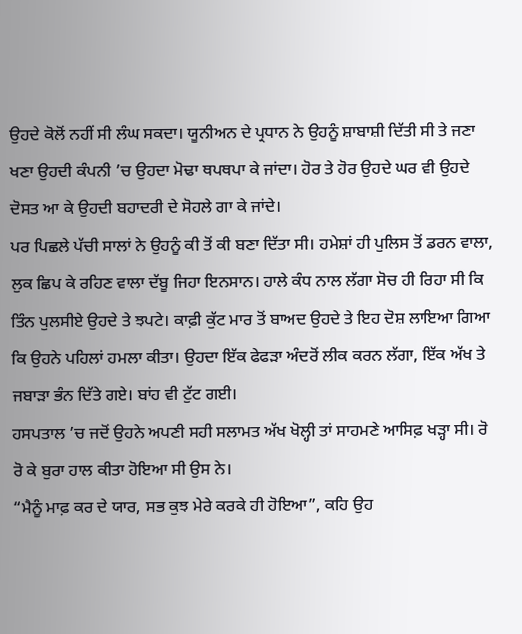ਉਹਦੇ ਕੋਲੋਂ ਨਹੀਂ ਸੀ ਲੰਘ ਸਕਦਾ। ਯੂਨੀਅਨ ਦੇ ਪ੍ਰਧਾਨ ਨੇ ਉਹਨੂੰ ਸ਼ਾਬਾਸ਼ੀ ਦਿੱਤੀ ਸੀ ਤੇ ਜਣਾ ਖਣਾ ਉਹਦੀ ਕੰਪਨੀ ’ਚ ਉਹਦਾ ਮੋਢਾ ਥਪਥਪਾ ਕੇ ਜਾਂਦਾ। ਹੋਰ ਤੇ ਹੋਰ ਉਹਦੇ ਘਰ ਵੀ ਉਹਦੇ ਦੋਸਤ ਆ ਕੇ ਉਹਦੀ ਬਹਾਦਰੀ ਦੇ ਸੋਹਲੇ ਗਾ ਕੇ ਜਾਂਦੇ।
ਪਰ ਪਿਛਲੇ ਪੱਚੀ ਸਾਲਾਂ ਨੇ ਉਹਨੂੰ ਕੀ ਤੋਂ ਕੀ ਬਣਾ ਦਿੱਤਾ ਸੀ। ਹਮੇਸ਼ਾਂ ਹੀ ਪੁਲਿਸ ਤੋਂ ਡਰਨ ਵਾਲਾ, ਲੁਕ ਛਿਪ ਕੇ ਰਹਿਣ ਵਾਲਾ ਦੱਬੂ ਜਿਹਾ ਇਨਸਾਨ। ਹਾਲੇ ਕੰਧ ਨਾਲ ਲੱਗਾ ਸੋਚ ਹੀ ਰਿਹਾ ਸੀ ਕਿ ਤਿੰਨ ਪੁਲਸੀਏ ਉਹਦੇ ਤੇ ਝਪਟੇ। ਕਾਫ਼ੀ ਕੁੱਟ ਮਾਰ ਤੋਂ ਬਾਅਦ ਉਹਦੇ ਤੇ ਇਹ ਦੋਸ਼ ਲਾਇਆ ਗਿਆ ਕਿ ਉਹਨੇ ਪਹਿਲਾਂ ਹਮਲਾ ਕੀਤਾ। ਉਹਦਾ ਇੱਕ ਫੇਫੜਾ ਅੰਦਰੋਂ ਲੀਕ ਕਰਨ ਲੱਗਾ, ਇੱਕ ਅੱਖ ਤੇ ਜਬਾੜਾ ਭੰਨ ਦਿੱਤੇ ਗਏ। ਬਾਂਹ ਵੀ ਟੁੱਟ ਗਈ।
ਹਸਪਤਾਲ ’ਚ ਜਦੋਂ ਉਹਨੇ ਅਪਣੀ ਸਹੀ ਸਲਾਮਤ ਅੱਖ ਖੋਲ੍ਹੀ ਤਾਂ ਸਾਹਮਣੇ ਆਸਿਫ਼ ਖੜ੍ਹਾ ਸੀ। ਰੋ ਰੋ ਕੇ ਬੁਰਾ ਹਾਲ ਕੀਤਾ ਹੋਇਆ ਸੀ ਉਸ ਨੇ।
“ਮੈਨੂੰ ਮਾਫ਼ ਕਰ ਦੇ ਯਾਰ, ਸਭ ਕੁਝ ਮੇਰੇ ਕਰਕੇ ਹੀ ਹੋਇਆ”, ਕਹਿ ਉਹ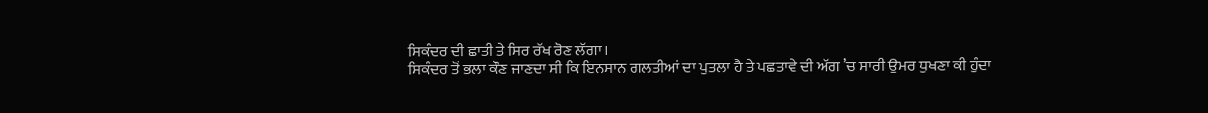ਸਿਕੰਦਰ ਦੀ ਛਾਤੀ ਤੇ ਸਿਰ ਰੱਖ ਰੋਣ ਲੱਗਾ।
ਸਿਕੰਦਰ ਤੋਂ ਭਲਾ ਕੌਣ ਜਾਣਦਾ ਸੀ ਕਿ ਇਨਸਾਨ ਗਲਤੀਆਂ ਦਾ ਪੁਤਲਾ ਹੈ ਤੇ ਪਛਤਾਵੇ ਦੀ ਅੱਗ ’ਚ ਸਾਰੀ ਉਮਰ ਧੁਖਣਾ ਕੀ ਹੁੰਦਾ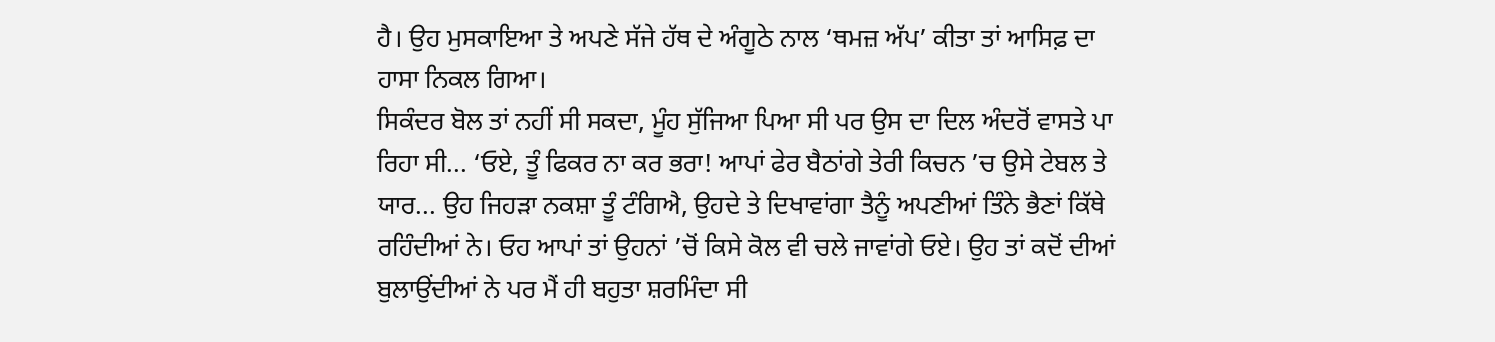ਹੈ। ਉਹ ਮੁਸਕਾਇਆ ਤੇ ਅਪਣੇ ਸੱਜੇ ਹੱਥ ਦੇ ਅੰਗੂਠੇ ਨਾਲ ‘ਥਮਜ਼ ਅੱਪ’ ਕੀਤਾ ਤਾਂ ਆਸਿਫ਼ ਦਾ ਹਾਸਾ ਨਿਕਲ ਗਿਆ।
ਸਿਕੰਦਰ ਬੋਲ ਤਾਂ ਨਹੀਂ ਸੀ ਸਕਦਾ, ਮੂੰਹ ਸੁੱਜਿਆ ਪਿਆ ਸੀ ਪਰ ਉਸ ਦਾ ਦਿਲ ਅੰਦਰੋਂ ਵਾਸਤੇ ਪਾ ਰਿਹਾ ਸੀ... ‘ਓਏ, ਤੂੰ ਫਿਕਰ ਨਾ ਕਰ ਭਰਾ! ਆਪਾਂ ਫੇਰ ਬੈਠਾਂਗੇ ਤੇਰੀ ਕਿਚਨ ’ਚ ਉਸੇ ਟੇਬਲ ਤੇ ਯਾਰ... ਉਹ ਜਿਹੜਾ ਨਕਸ਼ਾ ਤੂੰ ਟੰਗਿਐ, ਉਹਦੇ ਤੇ ਦਿਖਾਵਾਂਗਾ ਤੈਨੂੰ ਅਪਣੀਆਂ ਤਿੰਨੇ ਭੈਣਾਂ ਕਿੱਥੇ ਰਹਿੰਦੀਆਂ ਨੇ। ਓਹ ਆਪਾਂ ਤਾਂ ਉਹਨਾਂ ’ਚੋਂ ਕਿਸੇ ਕੋਲ ਵੀ ਚਲੇ ਜਾਵਾਂਗੇ ਓਏ। ਉਹ ਤਾਂ ਕਦੋਂ ਦੀਆਂ ਬੁਲਾਉਂਦੀਆਂ ਨੇ ਪਰ ਮੈਂ ਹੀ ਬਹੁਤਾ ਸ਼ਰਮਿੰਦਾ ਸੀ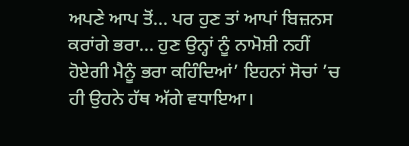ਅਪਣੇ ਆਪ ਤੋਂ... ਪਰ ਹੁਣ ਤਾਂ ਆਪਾਂ ਬਿਜ਼ਨਸ ਕਰਾਂਗੇ ਭਰਾ... ਹੁਣ ਉਨ੍ਹਾਂ ਨੂੰ ਨਾਮੋਸ਼ੀ ਨਹੀਂ ਹੋਏਗੀ ਮੈਨੂੰ ਭਰਾ ਕਹਿੰਦਿਆਂ’ ਇਹਨਾਂ ਸੋਚਾਂ ’ਚ ਹੀ ਉਹਨੇ ਹੱਥ ਅੱਗੇ ਵਧਾਇਆ।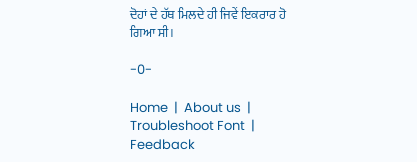ਦੋਹਾਂ ਦੇ ਹੱਥ ਮਿਲਦੇ ਹੀ ਜਿਵੇਂ ਇਕਰਾਰ ਹੋ ਗਿਆ ਸੀ।

-0-

Home  |  About us  |  Troubleshoot Font  |  Feedback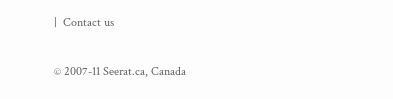|  Contact us

© 2007-11 Seerat.ca, Canada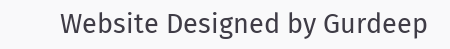Website Designed by Gurdeep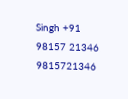Singh +91 98157 21346 9815721346